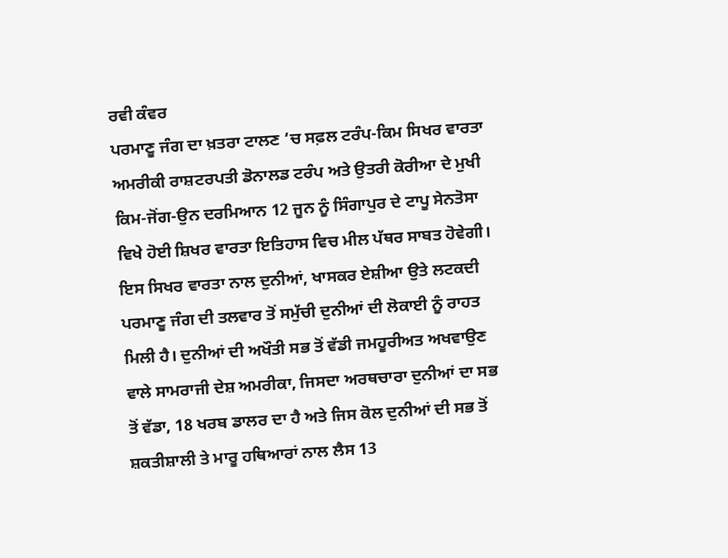ਰਵੀ ਕੰਵਰ
ਪਰਮਾਣੂ ਜੰਗ ਦਾ ਖ਼ਤਰਾ ਟਾਲਣ ‘ਚ ਸਫ਼ਲ ਟਰੰਪ-ਕਿਮ ਸਿਖਰ ਵਾਰਤਾ
ਅਮਰੀਕੀ ਰਾਸ਼ਟਰਪਤੀ ਡੋਨਾਲਡ ਟਰੰਪ ਅਤੇ ਉਤਰੀ ਕੋਰੀਆ ਦੇ ਮੁਖੀ ਕਿਮ-ਜੋਂਗ-ਉਨ ਦਰਮਿਆਨ 12 ਜੂਨ ਨੂੰ ਸਿੰਗਾਪੁਰ ਦੇ ਟਾਪੂ ਸੇਨਤੋਸਾ ਵਿਖੇ ਹੋਈ ਸ਼ਿਖਰ ਵਾਰਤਾ ਇਤਿਹਾਸ ਵਿਚ ਮੀਲ ਪੱਥਰ ਸਾਬਤ ਹੋਵੇਗੀ। ਇਸ ਸਿਖਰ ਵਾਰਤਾ ਨਾਲ ਦੁਨੀਆਂ, ਖਾਸਕਰ ਏਸ਼ੀਆ ਉਤੇ ਲਟਕਦੀ ਪਰਮਾਣੂ ਜੰਗ ਦੀ ਤਲਵਾਰ ਤੋਂ ਸਮੁੱਚੀ ਦੁਨੀਆਂ ਦੀ ਲੋਕਾਈ ਨੂੰ ਰਾਹਤ ਮਿਲੀ ਹੈ। ਦੁਨੀਆਂ ਦੀ ਅਖੌਤੀ ਸਭ ਤੋਂ ਵੱਡੀ ਜਮਹੂਰੀਅਤ ਅਖਵਾਉਣ ਵਾਲੇ ਸਾਮਰਾਜੀ ਦੇਸ਼ ਅਮਰੀਕਾ, ਜਿਸਦਾ ਅਰਥਚਾਰਾ ਦੁਨੀਆਂ ਦਾ ਸਭ ਤੋਂ ਵੱਡਾ, 18 ਖਰਬ ਡਾਲਰ ਦਾ ਹੈ ਅਤੇ ਜਿਸ ਕੋਲ ਦੁਨੀਆਂ ਦੀ ਸਭ ਤੋਂ ਸ਼ਕਤੀਸ਼ਾਲੀ ਤੇ ਮਾਰੂ ਹਥਿਆਰਾਂ ਨਾਲ ਲੈਸ 13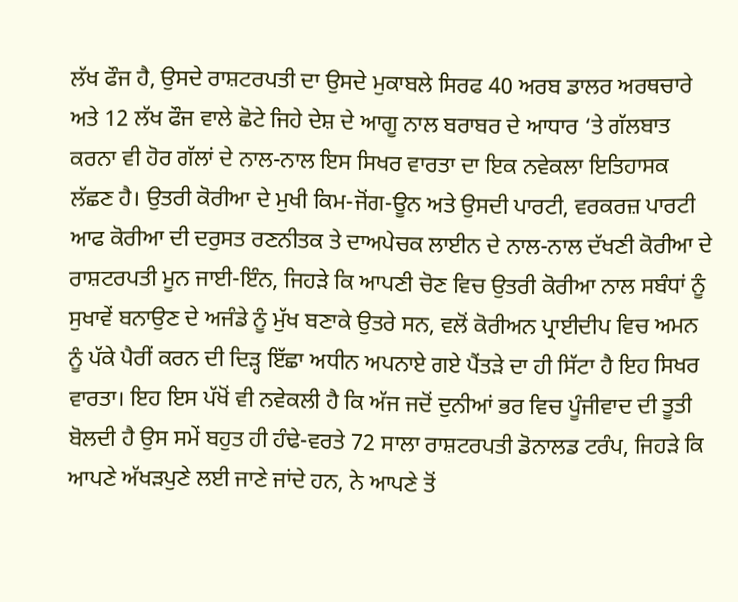ਲੱਖ ਫੌਜ ਹੈ, ਉਸਦੇ ਰਾਸ਼ਟਰਪਤੀ ਦਾ ਉਸਦੇ ਮੁਕਾਬਲੇ ਸਿਰਫ 40 ਅਰਬ ਡਾਲਰ ਅਰਥਚਾਰੇ ਅਤੇ 12 ਲੱਖ ਫੌਜ ਵਾਲੇ ਛੋਟੇ ਜਿਹੇ ਦੇਸ਼ ਦੇ ਆਗੂ ਨਾਲ ਬਰਾਬਰ ਦੇ ਆਧਾਰ ‘ਤੇ ਗੱਲਬਾਤ ਕਰਨਾ ਵੀ ਹੋਰ ਗੱਲਾਂ ਦੇ ਨਾਲ-ਨਾਲ ਇਸ ਸਿਖਰ ਵਾਰਤਾ ਦਾ ਇਕ ਨਵੇਕਲਾ ਇਤਿਹਾਸਕ ਲੱਛਣ ਹੈ। ਉਤਰੀ ਕੋਰੀਆ ਦੇ ਮੁਖੀ ਕਿਮ-ਜੋਂਗ-ਊਨ ਅਤੇ ਉਸਦੀ ਪਾਰਟੀ, ਵਰਕਰਜ਼ ਪਾਰਟੀ ਆਫ ਕੋਰੀਆ ਦੀ ਦਰੁਸਤ ਰਣਨੀਤਕ ਤੇ ਦਾਅਪੇਚਕ ਲਾਈਨ ਦੇ ਨਾਲ-ਨਾਲ ਦੱਖਣੀ ਕੋਰੀਆ ਦੇ ਰਾਸ਼ਟਰਪਤੀ ਮੂਨ ਜਾਈ-ਇੰਨ, ਜਿਹੜੇ ਕਿ ਆਪਣੀ ਚੋਣ ਵਿਚ ਉਤਰੀ ਕੋਰੀਆ ਨਾਲ ਸਬੰਧਾਂ ਨੂੰ ਸੁਖਾਵੇਂ ਬਨਾਉਣ ਦੇ ਅਜੰਡੇ ਨੂੰ ਮੁੱਖ ਬਣਾਕੇ ਉਤਰੇ ਸਨ, ਵਲੋਂ ਕੋਰੀਅਨ ਪ੍ਰਾਈਦੀਪ ਵਿਚ ਅਮਨ ਨੂੰ ਪੱਕੇ ਪੈਰੀਂ ਕਰਨ ਦੀ ਦਿੜ੍ਹ ਇੱਛਾ ਅਧੀਨ ਅਪਨਾਏ ਗਏ ਪੈਂਤੜੇ ਦਾ ਹੀ ਸਿੱਟਾ ਹੈ ਇਹ ਸਿਖਰ ਵਾਰਤਾ। ਇਹ ਇਸ ਪੱਖੋਂ ਵੀ ਨਵੇਕਲੀ ਹੈ ਕਿ ਅੱਜ ਜਦੋਂ ਦੁਨੀਆਂ ਭਰ ਵਿਚ ਪੂੰਜੀਵਾਦ ਦੀ ਤੂਤੀ ਬੋਲਦੀ ਹੈ ਉਸ ਸਮੇਂ ਬਹੁਤ ਹੀ ਹੰਢੇ-ਵਰਤੇ 72 ਸਾਲਾ ਰਾਸ਼ਟਰਪਤੀ ਡੋਨਾਲਡ ਟਰੰਪ, ਜਿਹੜੇ ਕਿ ਆਪਣੇ ਅੱਖੜਪੁਣੇ ਲਈ ਜਾਣੇ ਜਾਂਦੇ ਹਨ, ਨੇ ਆਪਣੇ ਤੋਂ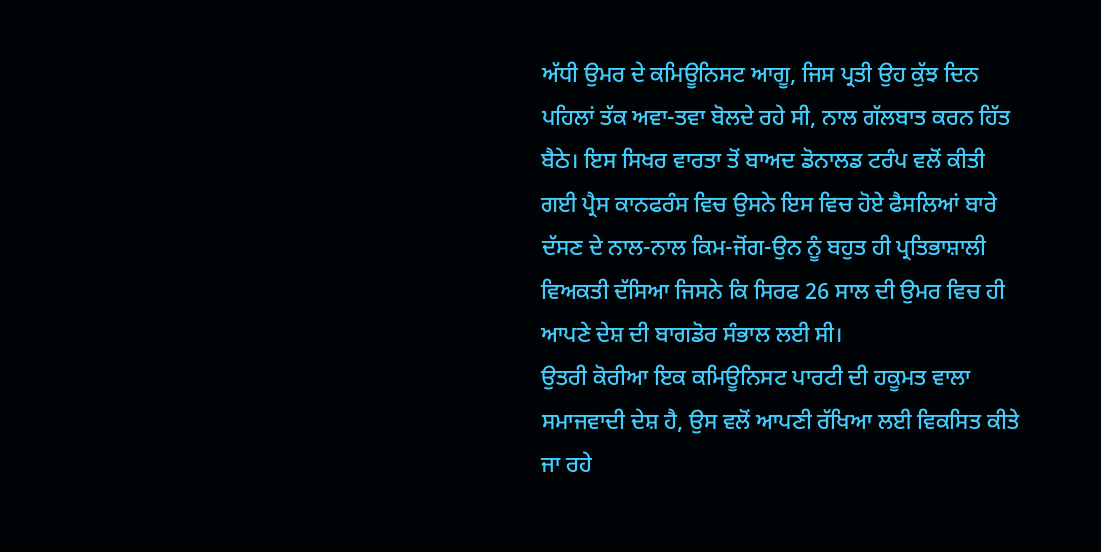ਅੱਧੀ ਉਮਰ ਦੇ ਕਮਿਊਨਿਸਟ ਆਗੂ, ਜਿਸ ਪ੍ਰਤੀ ਉਹ ਕੁੱਝ ਦਿਨ ਪਹਿਲਾਂ ਤੱਕ ਅਵਾ-ਤਵਾ ਬੋਲਦੇ ਰਹੇ ਸੀ, ਨਾਲ ਗੱਲਬਾਤ ਕਰਨ ਹਿੱਤ ਬੈਠੇ। ਇਸ ਸਿਖਰ ਵਾਰਤਾ ਤੋਂ ਬਾਅਦ ਡੋਨਾਲਡ ਟਰੰਪ ਵਲੋਂ ਕੀਤੀ ਗਈ ਪ੍ਰੈਸ ਕਾਨਫਰੰਸ ਵਿਚ ਉਸਨੇ ਇਸ ਵਿਚ ਹੋਏ ਫੈਸਲਿਆਂ ਬਾਰੇ ਦੱਸਣ ਦੇ ਨਾਲ-ਨਾਲ ਕਿਮ-ਜੋਂਗ-ਉਨ ਨੂੰ ਬਹੁਤ ਹੀ ਪ੍ਰਤਿਭਾਸ਼ਾਲੀ ਵਿਅਕਤੀ ਦੱਸਿਆ ਜਿਸਨੇ ਕਿ ਸਿਰਫ 26 ਸਾਲ ਦੀ ਉਮਰ ਵਿਚ ਹੀ ਆਪਣੇ ਦੇਸ਼ ਦੀ ਬਾਗਡੋਰ ਸੰਭਾਲ ਲਈ ਸੀ।
ਉਤਰੀ ਕੋਰੀਆ ਇਕ ਕਮਿਊਨਿਸਟ ਪਾਰਟੀ ਦੀ ਹਕੂਮਤ ਵਾਲਾ ਸਮਾਜਵਾਦੀ ਦੇਸ਼ ਹੈ, ਉਸ ਵਲੋਂ ਆਪਣੀ ਰੱਖਿਆ ਲਈ ਵਿਕਸਿਤ ਕੀਤੇ ਜਾ ਰਹੇ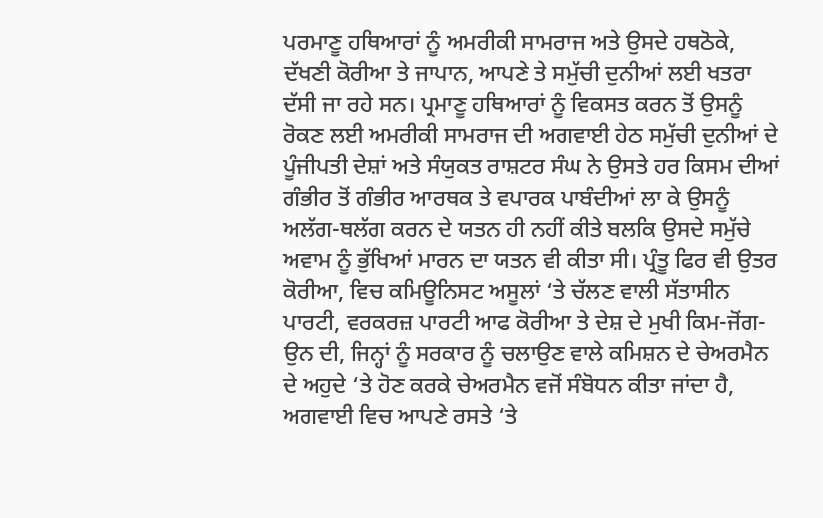ਪਰਮਾਣੂ ਹਥਿਆਰਾਂ ਨੂੰ ਅਮਰੀਕੀ ਸਾਮਰਾਜ ਅਤੇ ਉਸਦੇ ਹਥਠੋਕੇ, ਦੱਖਣੀ ਕੋਰੀਆ ਤੇ ਜਾਪਾਨ, ਆਪਣੇ ਤੇ ਸਮੁੱਚੀ ਦੁਨੀਆਂ ਲਈ ਖਤਰਾ ਦੱਸੀ ਜਾ ਰਹੇ ਸਨ। ਪ੍ਰਮਾਣੂ ਹਥਿਆਰਾਂ ਨੂੰ ਵਿਕਸਤ ਕਰਨ ਤੋਂ ਉਸਨੂੰ ਰੋਕਣ ਲਈ ਅਮਰੀਕੀ ਸਾਮਰਾਜ ਦੀ ਅਗਵਾਈ ਹੇਠ ਸਮੁੱਚੀ ਦੁਨੀਆਂ ਦੇ ਪੂੰਜੀਪਤੀ ਦੇਸ਼ਾਂ ਅਤੇ ਸੰਯੁਕਤ ਰਾਸ਼ਟਰ ਸੰਘ ਨੇ ਉਸਤੇ ਹਰ ਕਿਸਮ ਦੀਆਂ ਗੰਭੀਰ ਤੋਂ ਗੰਭੀਰ ਆਰਥਕ ਤੇ ਵਪਾਰਕ ਪਾਬੰਦੀਆਂ ਲਾ ਕੇ ਉਸਨੂੰ ਅਲੱਗ-ਥਲੱਗ ਕਰਨ ਦੇ ਯਤਨ ਹੀ ਨਹੀਂ ਕੀਤੇ ਬਲਕਿ ਉਸਦੇ ਸਮੁੱਚੇ ਅਵਾਮ ਨੂੰ ਭੁੱਖਿਆਂ ਮਾਰਨ ਦਾ ਯਤਨ ਵੀ ਕੀਤਾ ਸੀ। ਪ੍ਰੰਤੂ ਫਿਰ ਵੀ ਉਤਰ ਕੋਰੀਆ, ਵਿਚ ਕਮਿਊਨਿਸਟ ਅਸੂਲਾਂ ‘ਤੇ ਚੱਲਣ ਵਾਲੀ ਸੱਤਾਸੀਨ ਪਾਰਟੀ, ਵਰਕਰਜ਼ ਪਾਰਟੀ ਆਫ ਕੋਰੀਆ ਤੇ ਦੇਸ਼ ਦੇ ਮੁਖੀ ਕਿਮ-ਜੋਂਗ-ਉਨ ਦੀ, ਜਿਨ੍ਹਾਂ ਨੂੰ ਸਰਕਾਰ ਨੂੰ ਚਲਾਉਣ ਵਾਲੇ ਕਮਿਸ਼ਨ ਦੇ ਚੇਅਰਮੈਨ ਦੇ ਅਹੁਦੇ ‘ਤੇ ਹੋਣ ਕਰਕੇ ਚੇਅਰਮੈਨ ਵਜੋਂ ਸੰਬੋਧਨ ਕੀਤਾ ਜਾਂਦਾ ਹੈ, ਅਗਵਾਈ ਵਿਚ ਆਪਣੇ ਰਸਤੇ ‘ਤੇ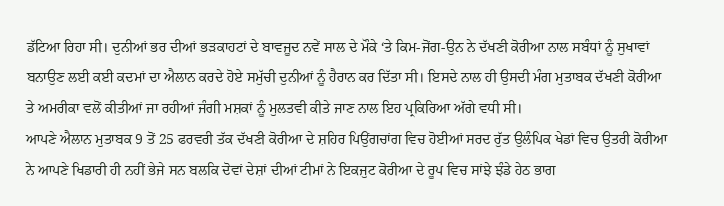ਡੱਟਿਆ ਰਿਹਾ ਸੀ। ਦੁਨੀਆਂ ਭਰ ਦੀਆਂ ਭੜਕਾਹਟਾਂ ਦੇ ਬਾਵਜੂਦ ਨਵੇਂ ਸਾਲ ਦੇ ਮੌਕੇ ‘ਤੇ ਕਿਮ-ਜੋਂਗ-ਉਨ ਨੇ ਦੱਖਣੀ ਕੋਰੀਆ ਨਾਲ ਸਬੰਧਾਂ ਨੂੰ ਸੁਖਾਵਾਂ ਬਨਾਉਣ ਲਈ ਕਈ ਕਦਮਾਂ ਦਾ ਐਲਾਨ ਕਰਦੇ ਹੋਏ ਸਮੁੱਚੀ ਦੁਨੀਆਂ ਨੂੰ ਹੈਰਾਨ ਕਰ ਦਿੱਤਾ ਸੀ। ਇਸਦੇ ਨਾਲ ਹੀ ਉਸਦੀ ਮੰਗ ਮੁਤਾਬਕ ਦੱਖਣੀ ਕੋਰੀਆ ਤੇ ਅਮਰੀਕਾ ਵਲੋਂ ਕੀਤੀਆਂ ਜਾ ਰਹੀਆਂ ਜੰਗੀ ਮਸ਼ਕਾਂ ਨੂੰ ਮੁਲਤਵੀ ਕੀਤੇ ਜਾਣ ਨਾਲ ਇਹ ਪ੍ਰਕਿਰਿਆ ਅੱਗੇ ਵਧੀ ਸੀ।
ਆਪਣੇ ਐਲਾਨ ਮੁਤਾਬਕ 9 ਤੋਂ 25 ਫਰਵਰੀ ਤੱਕ ਦੱਖਣੀ ਕੋਰੀਆ ਦੇ ਸ਼ਹਿਰ ਪਿਉਂਗਚਾਂਗ ਵਿਚ ਹੋਈਆਂ ਸਰਦ ਰੁੱਤ ਉਲੰਪਿਕ ਖੇਡਾਂ ਵਿਚ ਉਤਰੀ ਕੋਰੀਆ ਨੇ ਆਪਣੇ ਖਿਡਾਰੀ ਹੀ ਨਹੀਂ ਭੇਜੇ ਸਨ ਬਲਕਿ ਦੋਵਾਂ ਦੇਸ਼ਾਂ ਦੀਆਂ ਟੀਮਾਂ ਨੇ ਇਕਜੁਟ ਕੋਰੀਆ ਦੇ ਰੂਪ ਵਿਚ ਸਾਂਝੇ ਝੰਡੇ ਹੇਠ ਭਾਗ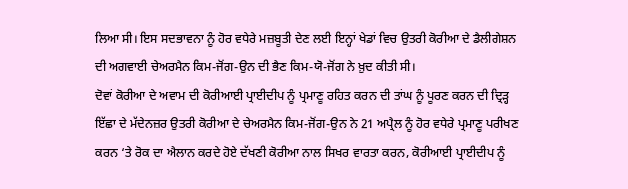ਲਿਆ ਸੀ। ਇਸ ਸਦਭਾਵਨਾ ਨੂੰ ਹੋਰ ਵਧੇਰੇ ਮਜ਼ਬੂਤੀ ਦੇਣ ਲਈ ਇਨ੍ਹਾਂ ਖੇਡਾਂ ਵਿਚ ਉਤਰੀ ਕੋਰੀਆ ਦੇ ਡੈਲੀਗੇਸ਼ਨ ਦੀ ਅਗਵਾਈ ਚੇਅਰਮੈਨ ਕਿਮ-ਜੋਂਗ-ਉਨ ਦੀ ਭੈਣ ਕਿਮ-ਯੋ-ਜੋਂਗ ਨੇ ਖ਼ੁਦ ਕੀਤੀ ਸੀ।
ਦੋਵਾਂ ਕੋਰੀਆ ਦੇ ਅਵਾਮ ਦੀ ਕੋਰੀਆਈ ਪ੍ਰਾਈਦੀਪ ਨੂੰ ਪ੍ਰਮਾਣੂ ਰਹਿਤ ਕਰਨ ਦੀ ਤਾਂਘ ਨੂੰ ਪੂਰਣ ਕਰਨ ਦੀ ਦ੍ਰਿੜ੍ਹ ਇੱਛਾ ਦੇ ਮੱਦੇਨਜ਼ਰ ਉਤਰੀ ਕੋਰੀਆ ਦੇ ਚੇਅਰਮੈਨ ਕਿਮ-ਜੋਂਗ-ਉਨ ਨੇ 21 ਅਪ੍ਰੈਲ ਨੂੰ ਹੋਰ ਵਧੇਰੇ ਪ੍ਰਮਾਣੂ ਪਰੀਖਣ ਕਰਨ ‘ਤੇ ਰੋਕ ਦਾ ਐਲਾਨ ਕਰਦੇ ਹੋਏ ਦੱਖਣੀ ਕੋਰੀਆ ਨਾਲ ਸਿਖਰ ਵਾਰਤਾ ਕਰਨ, ਕੋਰੀਆਈ ਪ੍ਰਾਈਦੀਪ ਨੂੰ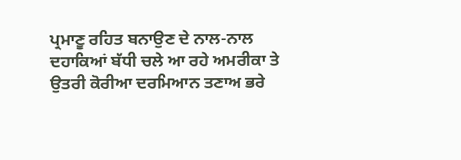ਪ੍ਰਮਾਣੂ ਰਹਿਤ ਬਨਾਉਣ ਦੇ ਨਾਲ-ਨਾਲ ਦਹਾਕਿਆਂ ਬੱਧੀ ਚਲੇ ਆ ਰਹੇ ਅਮਰੀਕਾ ਤੇ ਉਤਰੀ ਕੋਰੀਆ ਦਰਮਿਆਨ ਤਣਾਅ ਭਰੇ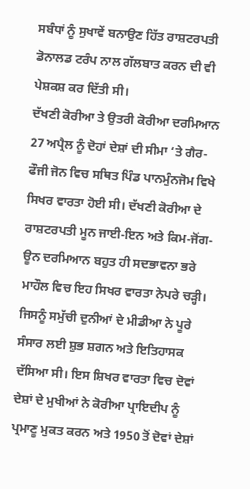ਸਬੰਧਾਂ ਨੂੰ ਸੁਖਾਵੇਂ ਬਨਾਉਣ ਹਿੱਤ ਰਾਸ਼ਟਰਪਤੀ ਡੋਨਾਲਡ ਟਰੰਪ ਨਾਲ ਗੱਲਬਾਤ ਕਰਨ ਦੀ ਵੀ ਪੇਸ਼ਕਸ਼ ਕਰ ਦਿੱਤੀ ਸੀ।
ਦੱਖਣੀ ਕੋਰੀਆ ਤੇ ਉਤਰੀ ਕੋਰੀਆ ਦਰਮਿਆਨ 27 ਅਪ੍ਰੈਲ ਨੂੰ ਦੋਹਾਂ ਦੇਸ਼ਾਂ ਦੀ ਸੀਮਾ ‘ਤੇ ਗੈਰ-ਫੌਜੀ ਜੋਨ ਵਿਚ ਸਥਿਤ ਪਿੰਡ ਪਾਨਮੁੰਨਜੋਮ ਵਿਖੇ ਸਿਖਰ ਵਾਰਤਾ ਹੋਈ ਸੀ। ਦੱਖਣੀ ਕੋਰੀਆ ਦੇ ਰਾਸ਼ਟਰਪਤੀ ਮੂਨ ਜਾਈ-ਇਨ ਅਤੇ ਕਿਮ-ਜੋਂਗ-ਊਨ ਦਰਮਿਆਨ ਬਹੁਤ ਹੀ ਸਦਭਾਵਨਾ ਭਰੇ ਮਾਹੌਲ ਵਿਚ ਇਹ ਸਿਖਰ ਵਾਰਤਾ ਨੇਪਰੇ ਚੜ੍ਹੀ। ਜਿਸਨੂੰ ਸਮੁੱਚੀ ਦੁਨੀਆਂ ਦੇ ਮੀਡੀਆ ਨੇ ਪੂਰੇ ਸੰਸਾਰ ਲਈ ਸ਼ੁਭ ਸ਼ਗਨ ਅਤੇ ਇਤਿਹਾਸਕ ਦੱਸਿਆ ਸੀ। ਇਸ ਸ਼ਿਖਰ ਵਾਰਤਾ ਵਿਚ ਦੋਵਾਂ ਦੇਸ਼ਾਂ ਦੇ ਮੁਖੀਆਂ ਨੇ ਕੋਰੀਆ ਪ੍ਰਾਇਦੀਪ ਨੂੰ ਪ੍ਰਮਾਣੂ ਮੁਕਤ ਕਰਨ ਅਤੇ 1950 ਤੋਂ ਦੋਵਾਂ ਦੇਸ਼ਾਂ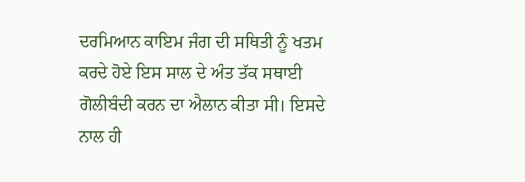ਦਰਮਿਆਨ ਕਾਇਮ ਜੰਗ ਦੀ ਸਥਿਤੀ ਨੂੰ ਖਤਮ ਕਰਦੇ ਹੋਏ ਇਸ ਸਾਲ ਦੇ ਅੰਤ ਤੱਕ ਸਥਾਈ ਗੋਲੀਬੰਦੀ ਕਰਨ ਦਾ ਐਲਾਨ ਕੀਤਾ ਸੀ। ਇਸਦੇ ਨਾਲ ਹੀ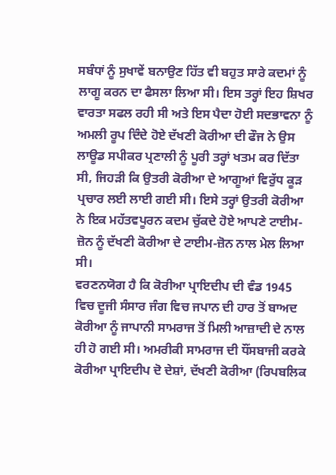ਸਬੰਧਾਂ ਨੂੰ ਸੁਖਾਵੇਂ ਬਨਾਉਣ ਹਿੱਤ ਵੀ ਬਹੁਤ ਸਾਰੇ ਕਦਮਾਂ ਨੂੰ ਲਾਗੂ ਕਰਨ ਦਾ ਫੈਸਲਾ ਲਿਆ ਸੀ। ਇਸ ਤਰ੍ਹਾਂ ਇਹ ਸ਼ਿਖਰ ਵਾਰਤਾ ਸਫਲ ਰਹੀ ਸੀ ਅਤੇ ਇਸ ਪੈਦਾ ਹੋਈ ਸਦਭਾਵਨਾ ਨੂੰ ਅਮਲੀ ਰੂਪ ਦਿੰਦੇ ਹੋਏ ਦੱਖਣੀ ਕੋਰੀਆ ਦੀ ਫੌਜ ਨੇ ਉਸ ਲਾਊਡ ਸਪੀਕਰ ਪ੍ਰਣਾਲੀ ਨੂੰ ਪੂਰੀ ਤਰ੍ਹਾਂ ਖਤਮ ਕਰ ਦਿੱਤਾ ਸੀ, ਜਿਹੜੀ ਕਿ ਉਤਰੀ ਕੋਰੀਆ ਦੇ ਆਗੂਆਂ ਵਿਰੁੱਧ ਕੂੜ ਪ੍ਰਚਾਰ ਲਈ ਲਾਈ ਗਈ ਸੀ। ਇਸੇ ਤਰ੍ਹਾਂ ਉਤਰੀ ਕੋਰੀਆ ਨੇ ਇਕ ਮਹੱਤਵਪੂਰਨ ਕਦਮ ਚੁੱਕਦੇ ਹੋਏ ਆਪਣੇ ਟਾਈਮ-ਜ਼ੋਨ ਨੂੰ ਦੱਖਣੀ ਕੋਰੀਆ ਦੇ ਟਾਈਮ-ਜ਼ੋਨ ਨਾਲ ਮੇਲ ਲਿਆ ਸੀ।
ਵਰਣਨਯੋਗ ਹੈ ਕਿ ਕੋਰੀਆ ਪ੍ਰਾਇਦੀਪ ਦੀ ਵੰਡ 1945 ਵਿਚ ਦੂਜੀ ਸੰਸਾਰ ਜੰਗ ਵਿਚ ਜਪਾਨ ਦੀ ਹਾਰ ਤੋਂ ਬਾਅਦ ਕੋਰੀਆ ਨੂੰ ਜਾਪਾਨੀ ਸਾਮਰਾਜ ਤੋਂ ਮਿਲੀ ਆਜ਼ਾਦੀ ਦੇ ਨਾਲ ਹੀ ਹੋ ਗਈ ਸੀ। ਅਮਰੀਕੀ ਸਾਮਰਾਜ ਦੀ ਧੌਂਸਬਾਜੀ ਕਰਕੇ ਕੋਰੀਆ ਪ੍ਰਾਇਦੀਪ ਦੋ ਦੇਸ਼ਾਂ, ਦੱਖਣੀ ਕੋਰੀਆ (ਰਿਪਬਲਿਕ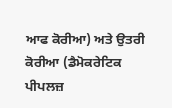ਆਫ ਕੋਰੀਆ) ਅਤੇ ਉਤਰੀ ਕੋਰੀਆ (ਡੈਮੋਕਰੇਟਿਕ ਪੀਪਲਜ਼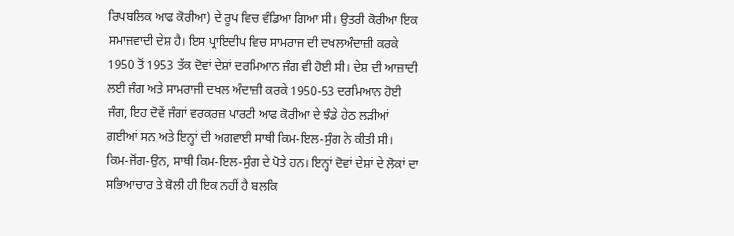ਰਿਪਬਲਿਕ ਆਫ ਕੋਰੀਆ) ਦੇ ਰੂਪ ਵਿਚ ਵੰਡਿਆ ਗਿਆ ਸੀ। ਉਤਰੀ ਕੋਰੀਆ ਇਕ ਸਮਾਜਵਾਦੀ ਦੇਸ਼ ਹੈ। ਇਸ ਪ੍ਰਾਇਦੀਪ ਵਿਚ ਸਾਮਰਾਜ ਦੀ ਦਖਲਅੰਦਾਜ਼ੀ ਕਰਕੇ 1950 ਤੋਂ 1953 ਤੱਕ ਦੋਵਾਂ ਦੇਸ਼ਾਂ ਦਰਮਿਆਨ ਜੰਗ ਵੀ ਹੋਈ ਸੀ। ਦੇਸ਼ ਦੀ ਆਜ਼ਾਦੀ ਲਈ ਜੰਗ ਅਤੇ ਸਾਮਰਾਜੀ ਦਖਲ ਅੰਦਾਜ਼ੀ ਕਰਕੇ 1950-53 ਦਰਮਿਆਨ ਹੋਈ ਜੰਗ, ਇਹ ਦੋਵੇਂ ਜੰਗਾਂ ਵਰਕਰਜ਼ ਪਾਰਟੀ ਆਫ ਕੋਰੀਆ ਦੇ ਝੰਡੇ ਹੇਠ ਲੜੀਆਂ ਗਈਆਂ ਸਨ ਅਤੇ ਇਨ੍ਹਾਂ ਦੀ ਅਗਵਾਈ ਸਾਥੀ ਕਿਮ-ਇਲ-ਸੁੰਗ ਨੇ ਕੀਤੀ ਸੀ। ਕਿਮ-ਜੋਂਗ-ਉਨ, ਸਾਥੀ ਕਿਮ-ਇਲ-ਸੁੰਗ ਦੇ ਪੋਤੇ ਹਨ। ਇਨ੍ਹਾਂ ਦੋਵਾਂ ਦੇਸ਼ਾਂ ਦੇ ਲੋਕਾਂ ਦਾ ਸਭਿਆਚਾਰ ਤੇ ਬੋਲੀ ਹੀ ਇਕ ਨਹੀਂ ਹੈ ਬਲਕਿ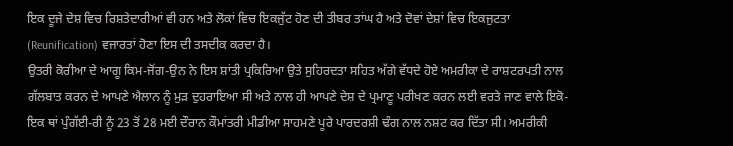ਇਕ ਦੂਜੇ ਦੇਸ਼ ਵਿਚ ਰਿਸ਼ਤੇਦਾਰੀਆਂ ਵੀ ਹਨ ਅਤੇ ਲੋਕਾਂ ਵਿਚ ਇਕਜੁੱਟ ਹੋਣ ਦੀ ਤੀਬਰ ਤਾਂਘ ਹੈ ਅਤੇ ਦੋਵਾਂ ਦੇਸ਼ਾਂ ਵਿਚ ਇਕਜੁਟਤਾ (Reunification) ਵਜਾਰਤਾਂ ਹੋਣਾ ਇਸ ਦੀ ਤਸਦੀਕ ਕਰਦਾ ਹੈ।
ਉਤਰੀ ਕੋਰੀਆ ਦੇ ਆਗੂ ਕਿਮ-ਜੋਂਗ-ਉਨ ਨੇ ਇਸ ਸ਼ਾਂਤੀ ਪ੍ਰਕਿਰਿਆ ਉਤੇ ਸੁਹਿਰਦਤਾ ਸਹਿਤ ਅੱਗੇ ਵੱਧਦੇ ਹੋਏ ਅਮਰੀਕਾ ਦੇ ਰਾਸ਼ਟਰਪਤੀ ਨਾਲ ਗੱਲਬਾਤ ਕਰਨ ਦੇ ਆਪਣੇ ਐਲਾਨ ਨੂੰ ਮੁੜ ਦੁਹਰਾਇਆ ਸੀ ਅਤੇ ਨਾਲ ਹੀ ਆਪਣੇ ਦੇਸ਼ ਦੇ ਪ੍ਰਮਾਣੂ ਪਰੀਖਣ ਕਰਨ ਲਈ ਵਰਤੇ ਜਾਣ ਵਾਲੇ ਇਕੋ-ਇਕ ਥਾਂ ਪੁੰਗੱਈ-ਰੀ ਨੂੰ 23 ਤੋਂ 28 ਮਈ ਦੌਰਾਨ ਕੌਮਾਂਤਰੀ ਮੀਡੀਆ ਸਾਹਮਣੇ ਪੂਰੇ ਪਾਰਦਰਸ਼ੀ ਢੰਗ ਨਾਲ ਨਸ਼ਟ ਕਰ ਦਿੱਤਾ ਸੀ। ਅਮਰੀਕੀ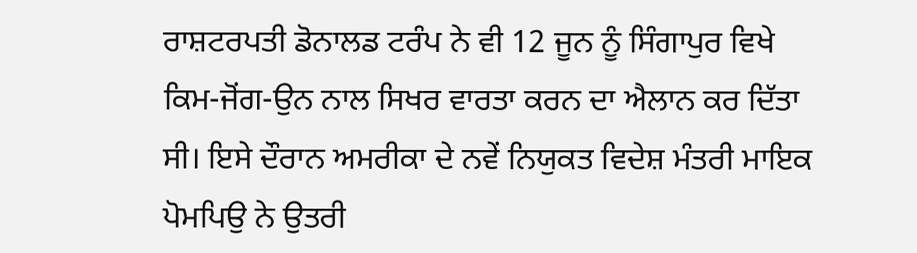ਰਾਸ਼ਟਰਪਤੀ ਡੋਨਾਲਡ ਟਰੰਪ ਨੇ ਵੀ 12 ਜੂਨ ਨੂੰ ਸਿੰਗਾਪੁਰ ਵਿਖੇ ਕਿਮ-ਜੋਂਗ-ਉਨ ਨਾਲ ਸਿਖਰ ਵਾਰਤਾ ਕਰਨ ਦਾ ਐਲਾਨ ਕਰ ਦਿੱਤਾ ਸੀ। ਇਸੇ ਦੌਰਾਨ ਅਮਰੀਕਾ ਦੇ ਨਵੇਂ ਨਿਯੁਕਤ ਵਿਦੇਸ਼ ਮੰਤਰੀ ਮਾਇਕ ਪੋਮਪਿਉ ਨੇ ਉਤਰੀ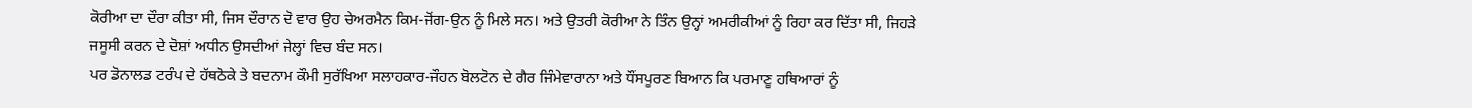ਕੋਰੀਆ ਦਾ ਦੌਰਾ ਕੀਤਾ ਸੀ, ਜਿਸ ਦੌਰਾਨ ਦੋ ਵਾਰ ਉਹ ਚੇਅਰਮੈਨ ਕਿਮ-ਜੋਂਗ-ਉਨ ਨੂੰ ਮਿਲੇ ਸਨ। ਅਤੇ ਉਤਰੀ ਕੋਰੀਆ ਨੇ ਤਿੰਨ ਉਨ੍ਹਾਂ ਅਮਰੀਕੀਆਂ ਨੂੰ ਰਿਹਾ ਕਰ ਦਿੱਤਾ ਸੀ, ਜਿਹੜੇ ਜਸੂਸੀ ਕਰਨ ਦੇ ਦੋਸ਼ਾਂ ਅਧੀਨ ਉਸਦੀਆਂ ਜੇਲ੍ਹਾਂ ਵਿਚ ਬੰਦ ਸਨ।
ਪਰ ਡੋਨਾਲਡ ਟਰੰਪ ਦੇ ਹੱਥਠੋਕੇ ਤੇ ਬਦਨਾਮ ਕੌਮੀ ਸੁਰੱਖਿਆ ਸਲਾਹਕਾਰ-ਜੌਹਨ ਬੋਲਟੋਨ ਦੇ ਗੈਰ ਜਿੰਮੇਵਾਰਾਨਾ ਅਤੇ ਧੌਂਸਪੂਰਣ ਬਿਆਨ ਕਿ ਪਰਮਾਣੂ ਹਥਿਆਰਾਂ ਨੂੰ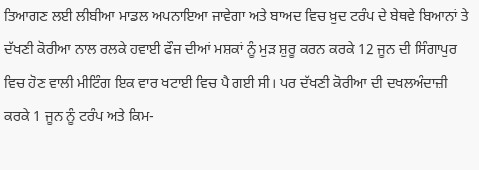ਤਿਆਗਣ ਲਈ ਲੀਬੀਆ ਮਾਡਲ ਅਪਨਾਇਆ ਜਾਵੇਗਾ ਅਤੇ ਬਾਅਦ ਵਿਚ ਖ਼ੁਦ ਟਰੰਪ ਦੇ ਬੇਥਵੇ ਬਿਆਨਾਂ ਤੇ ਦੱਖਣੀ ਕੋਰੀਆ ਨਾਲ ਰਲਕੇ ਹਵਾਈ ਫੌਜ ਦੀਆਂ ਮਸ਼ਕਾਂ ਨੂੰ ਮੁੜ ਸ਼ੁਰੂ ਕਰਨ ਕਰਕੇ 12 ਜੂਨ ਦੀ ਸਿੰਗਾਪੁਰ ਵਿਚ ਹੋਣ ਵਾਲੀ ਮੀਟਿੰਗ ਇਕ ਵਾਰ ਖਟਾਈ ਵਿਚ ਪੈ ਗਈ ਸੀ। ਪਰ ਦੱਖਣੀ ਕੋਰੀਆ ਦੀ ਦਖਲਅੰਦਾਜ਼ੀ ਕਰਕੇ 1 ਜੂਨ ਨੂੰ ਟਰੰਪ ਅਤੇ ਕਿਮ-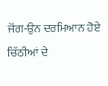ਜੋਂਗ-ਉਨ ਦਰਮਿਆਨ ਹੋਏ ਚਿੱਠੀਆਂ ਦੇ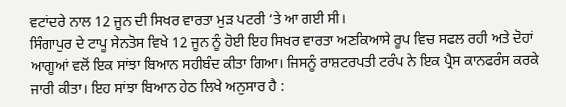ਵਟਾਂਦਰੇ ਨਾਲ 12 ਜੂਨ ਦੀ ਸਿਖਰ ਵਾਰਤਾ ਮੁੜ ਪਟਰੀ ‘ਤੇ ਆ ਗਈ ਸੀ।
ਸਿੰਗਾਪੁਰ ਦੇ ਟਾਪੂ ਸੇਨਤੋਸ ਵਿਖੇ 12 ਜੂਨ ਨੂੰ ਹੋਈ ਇਹ ਸਿਖਰ ਵਾਰਤਾ ਅਣਕਿਆਸੇ ਰੂਪ ਵਿਚ ਸਫਲ ਰਹੀ ਅਤੇ ਦੋਹਾਂ ਆਗੂਆਂ ਵਲੋਂ ਇਕ ਸਾਂਝਾ ਬਿਆਨ ਸਹੀਬੰਦ ਕੀਤਾ ਗਿਆ। ਜਿਸਨੂੰ ਰਾਸ਼ਟਰਪਤੀ ਟਰੰਪ ਨੇ ਇਕ ਪ੍ਰੈਸ ਕਾਨਫਰੰਸ ਕਰਕੇ ਜਾਰੀ ਕੀਤਾ। ਇਹ ਸਾਂਝਾ ਬਿਆਨ ਹੇਠ ਲਿਖੇ ਅਨੁਸਾਰ ਹੈ :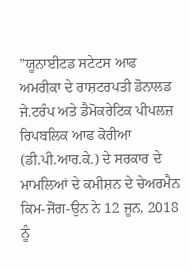”ਯੂਨਾਈਟਡ ਸਟੇਟਸ ਆਫ ਅਮਰੀਕਾ ਦੇ ਰਾਸ਼ਟਰਪਤੀ ਡੋਨਾਲਡ ਜੇ.ਟਰੰਪ ਅਤੇ ਡੈਮੋਕਰੇਟਿਕ ਪੀਪਲਜ਼ ਰਿਪਬਲਿਕ ਆਫ ਕੋਰੀਆ (ਡੀ.ਪੀ.ਆਰ.ਕੇ.) ਦੇ ਸਰਕਾਰ ਦੇ ਮਾਮਲਿਆਂ ਦੇ ਕਮੀਸ਼ਨ ਦੇ ਚੇਅਰਮੈਨ ਕਿਮ-ਜੋਂਗ-ਉਨ ਨੇ 12 ਜੂਨ, 2018 ਨੂੰ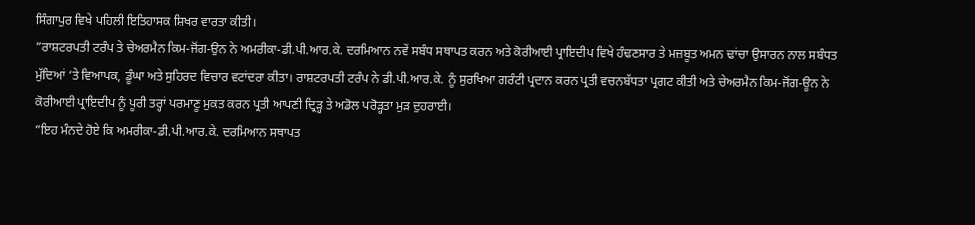ਸਿੰਗਾਪੁਰ ਵਿਖੇ ਪਹਿਲੀ ਇਤਿਹਾਸਕ ਸ਼ਿਖਰ ਵਾਰਤਾ ਕੀਤੀ।
”ਰਾਸ਼ਟਰਪਤੀ ਟਰੰਪ ਤੇ ਚੇਅਰਮੈਨ ਕਿਮ-ਜੋਂਗ-ਉਨ ਨੇ ਅਮਰੀਕਾ-ਡੀ.ਪੀ.ਆਰ.ਕੇ. ਦਰਮਿਆਨ ਨਵੇਂ ਸਬੰਧ ਸਥਾਪਤ ਕਰਨ ਅਤੇ ਕੋਰੀਆਈ ਪ੍ਰਾਇਦੀਪ ਵਿਖੇ ਹੰਢਣਸਾਰ ਤੇ ਮਜ਼ਬੂਤ ਅਮਨ ਢਾਂਚਾ ਉਸਾਰਨ ਨਾਲ ਸਬੰਧਤ ਮੁੱਦਿਆਂ ‘ਤੇ ਵਿਆਪਕ, ਡੂੰਘਾ ਅਤੇ ਸੁਹਿਰਦ ਵਿਚਾਰ ਵਟਾਂਦਰਾ ਕੀਤਾ। ਰਾਸ਼ਟਰਪਤੀ ਟਰੰਪ ਨੇ ਡੀ.ਪੀ.ਆਰ.ਕੇ. ਨੂੰ ਸੁਰਖਿਆ ਗਰੰਟੀ ਪ੍ਰਦਾਨ ਕਰਨ ਪ੍ਰਤੀ ਵਚਨਬੱਧਤਾ ਪ੍ਰਗਟ ਕੀਤੀ ਅਤੇ ਚੇਅਰਮੈਨ ਕਿਮ-ਜੋਂਗ-ਊਨ ਨੇ ਕੋਰੀਆਈ ਪ੍ਰਾਇਦੀਪ ਨੂੰ ਪੂਰੀ ਤਰ੍ਹਾਂ ਪਰਮਾਣੂ ਮੁਕਤ ਕਰਨ ਪ੍ਰਤੀ ਆਪਣੀ ਦ੍ਰਿੜ੍ਹ ਤੇ ਅਡੋਲ ਪਰੋੜ੍ਹਤਾ ਮੁੜ ਦੁਹਰਾਈ।
”ਇਹ ਮੰਨਦੇ ਹੋਏ ਕਿ ਅਮਰੀਕਾ-ਡੀ.ਪੀ.ਆਰ.ਕੇ. ਦਰਮਿਆਨ ਸਥਾਪਤ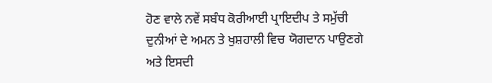ਹੋਣ ਵਾਲੇ ਨਵੇਂ ਸਬੰਧ ਕੋਰੀਆਈ ਪ੍ਰਾਇਦੀਪ ਤੇ ਸਮੁੱਚੀ ਦੁਨੀਆਂ ਦੇ ਅਮਨ ਤੇ ਖੁਸ਼ਹਾਲੀ ਵਿਚ ਯੋਗਦਾਨ ਪਾਉਣਗੇ ਅਤੇ ਇਸਦੀ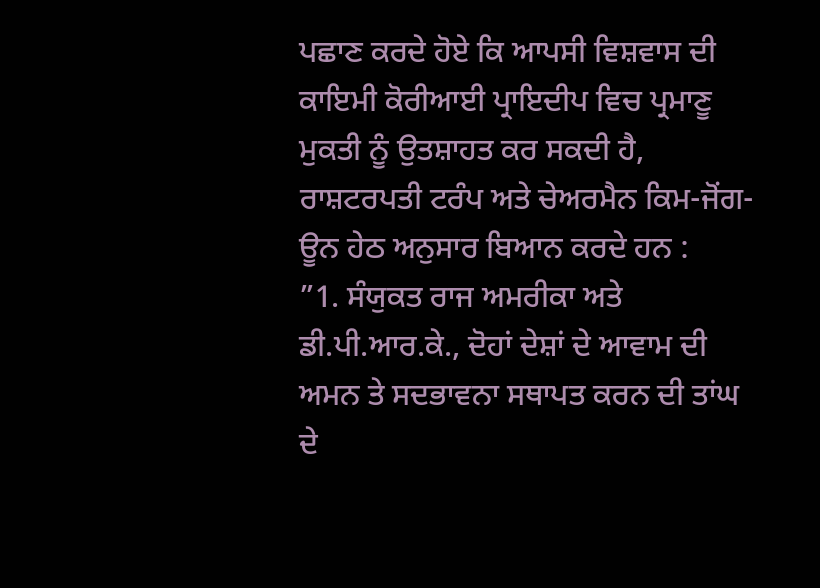ਪਛਾਣ ਕਰਦੇ ਹੋਏ ਕਿ ਆਪਸੀ ਵਿਸ਼ਵਾਸ ਦੀ ਕਾਇਮੀ ਕੋਰੀਆਈ ਪ੍ਰਾਇਦੀਪ ਵਿਚ ਪ੍ਰਮਾਣੂ ਮੁਕਤੀ ਨੂੰ ਉਤਸ਼ਾਹਤ ਕਰ ਸਕਦੀ ਹੈ, ਰਾਸ਼ਟਰਪਤੀ ਟਰੰਪ ਅਤੇ ਚੇਅਰਮੈਨ ਕਿਮ-ਜੋਂਗ-ਊਨ ਹੇਠ ਅਨੁਸਾਰ ਬਿਆਨ ਕਰਦੇ ਹਨ :
”1. ਸੰਯੁਕਤ ਰਾਜ ਅਮਰੀਕਾ ਅਤੇ ਡੀ.ਪੀ.ਆਰ.ਕੇ., ਦੋਹਾਂ ਦੇਸ਼ਾਂ ਦੇ ਆਵਾਮ ਦੀ ਅਮਨ ਤੇ ਸਦਭਾਵਨਾ ਸਥਾਪਤ ਕਰਨ ਦੀ ਤਾਂਘ ਦੇ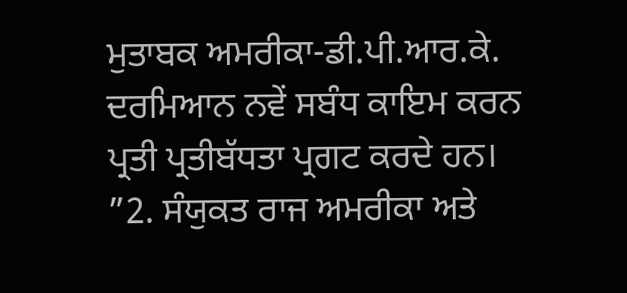ਮੁਤਾਬਕ ਅਮਰੀਕਾ-ਡੀ.ਪੀ.ਆਰ.ਕੇ. ਦਰਮਿਆਨ ਨਵੇਂ ਸਬੰਧ ਕਾਇਮ ਕਰਨ ਪ੍ਰਤੀ ਪ੍ਰਤੀਬੱਧਤਾ ਪ੍ਰਗਟ ਕਰਦੇ ਹਨ।
”2. ਸੰਯੁਕਤ ਰਾਜ ਅਮਰੀਕਾ ਅਤੇ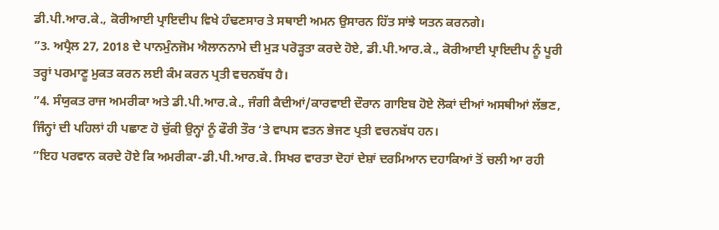ਡੀ.ਪੀ.ਆਰ.ਕੇ., ਕੋਰੀਆਈ ਪ੍ਰਾਇਦੀਪ ਵਿਖੇ ਹੰਢਣਸਾਰ ਤੇ ਸਥਾਈ ਅਮਨ ਉਸਾਰਨ ਹਿੱਤ ਸਾਂਝੇ ਯਤਨ ਕਰਨਗੇ।
”3. ਅਪ੍ਰੈਲ 27, 2018 ਦੇ ਪਾਨਮੁੰਨਜੋਮ ਐਲਾਨਨਾਮੇ ਦੀ ਮੁੜ ਪਰੋੜ੍ਹਤਾ ਕਰਦੇ ਹੋਏ, ਡੀ.ਪੀ.ਆਰ.ਕੇ., ਕੋਰੀਆਈ ਪ੍ਰਾਇਦੀਪ ਨੂੰ ਪੂਰੀ ਤਰ੍ਹਾਂ ਪਰਮਾਣੂ ਮੁਕਤ ਕਰਨ ਲਈ ਕੰਮ ਕਰਨ ਪ੍ਰਤੀ ਵਚਨਬੱਧ ਹੈ।
”4. ਸੰਯੁਕਤ ਰਾਜ ਅਮਰੀਕਾ ਅਤੇ ਡੀ.ਪੀ.ਆਰ.ਕੇ., ਜੰਗੀ ਕੈਦੀਆਂ/ਕਾਰਵਾਈ ਦੌਰਾਨ ਗਾਇਬ ਹੋਏ ਲੋਕਾਂ ਦੀਆਂ ਅਸਥੀਆਂ ਲੱਭਣ, ਜਿੰਨ੍ਹਾਂ ਦੀ ਪਹਿਲਾਂ ਹੀ ਪਛਾਣ ਹੋ ਚੁੱਕੀ ਉਨ੍ਹਾਂ ਨੂੰ ਫੌਰੀ ਤੌਰ ‘ਤੇ ਵਾਪਸ ਵਤਨ ਭੇਜਣ ਪ੍ਰਤੀ ਵਚਨਬੱਧ ਹਨ।
”ਇਹ ਪਰਵਾਨ ਕਰਦੇ ਹੋਏ ਕਿ ਅਮਰੀਕਾ-ਡੀ.ਪੀ.ਆਰ.ਕੇ. ਸਿਖਰ ਵਾਰਤਾ ਦੋਹਾਂ ਦੇਸ਼ਾਂ ਦਰਮਿਆਨ ਦਹਾਕਿਆਂ ਤੋਂ ਚਲੀ ਆ ਰਹੀ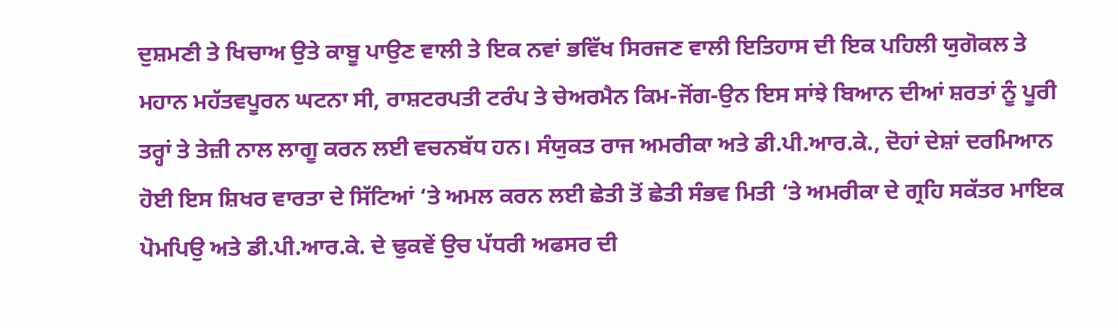ਦੁਸ਼ਮਣੀ ਤੇ ਖਿਚਾਅ ਉਤੇ ਕਾਬੂ ਪਾਉਣ ਵਾਲੀ ਤੇ ਇਕ ਨਵਾਂ ਭਵਿੱਖ ਸਿਰਜਣ ਵਾਲੀ ਇਤਿਹਾਸ ਦੀ ਇਕ ਪਹਿਲੀ ਯੁਗੋਕਲ ਤੇ ਮਹਾਨ ਮਹੱਤਵਪੂਰਨ ਘਟਨਾ ਸੀ, ਰਾਸ਼ਟਰਪਤੀ ਟਰੰਪ ਤੇ ਚੇਅਰਮੈਨ ਕਿਮ-ਜੋਂਗ-ਉਨ ਇਸ ਸਾਂਝੇ ਬਿਆਨ ਦੀਆਂ ਸ਼ਰਤਾਂ ਨੂੰ ਪੂਰੀ ਤਰ੍ਹਾਂ ਤੇ ਤੇਜ਼ੀ ਨਾਲ ਲਾਗੂ ਕਰਨ ਲਈ ਵਚਨਬੱਧ ਹਨ। ਸੰਯੁਕਤ ਰਾਜ ਅਮਰੀਕਾ ਅਤੇ ਡੀ.ਪੀ.ਆਰ.ਕੇ., ਦੋਹਾਂ ਦੇਸ਼ਾਂ ਦਰਮਿਆਨ ਹੋਈ ਇਸ ਸ਼ਿਖਰ ਵਾਰਤਾ ਦੇ ਸਿੱਟਿਆਂ ‘ਤੇ ਅਮਲ ਕਰਨ ਲਈ ਛੇਤੀ ਤੋਂ ਛੇਤੀ ਸੰਭਵ ਮਿਤੀ ‘ਤੇ ਅਮਰੀਕਾ ਦੇ ਗ੍ਰਹਿ ਸਕੱਤਰ ਮਾਇਕ ਪੋਮਪਿਉ ਅਤੇ ਡੀ.ਪੀ.ਆਰ.ਕੇ. ਦੇ ਢੁਕਵੇਂ ਉਚ ਪੱਧਰੀ ਅਫਸਰ ਦੀ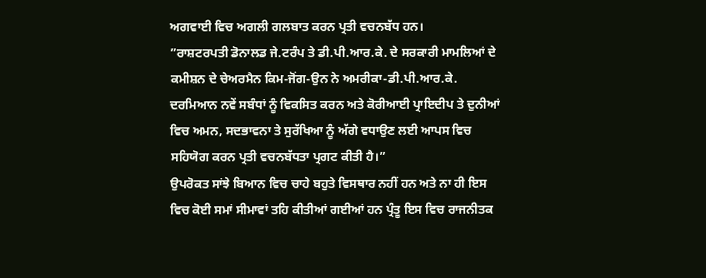ਅਗਵਾਈ ਵਿਚ ਅਗਲੀ ਗਲਬਾਤ ਕਰਨ ਪ੍ਰਤੀ ਵਚਨਬੱਧ ਹਨ।
”ਰਾਸ਼ਟਰਪਤੀ ਡੋਨਾਲਡ ਜੇ.ਟਰੰਪ ਤੇ ਡੀ.ਪੀ.ਆਰ.ਕੇ. ਦੇ ਸਰਕਾਰੀ ਮਾਮਲਿਆਂ ਦੇ ਕਮੀਸ਼ਨ ਦੇ ਚੇਅਰਮੈਨ ਕਿਮ-ਜੋਂਗ-ਉਨ ਨੇ ਅਮਰੀਕਾ-ਡੀ.ਪੀ.ਆਰ.ਕੇ. ਦਰਮਿਆਨ ਨਵੇਂ ਸਬੰਧਾਂ ਨੂੰ ਵਿਕਸਿਤ ਕਰਨ ਅਤੇ ਕੋਰੀਆਈ ਪ੍ਰਾਇਦੀਪ ਤੇ ਦੁਨੀਆਂ ਵਿਚ ਅਮਨ, ਸਦਭਾਵਨਾ ਤੇ ਸੁਰੱਖਿਆ ਨੂੰ ਅੱਗੇ ਵਧਾਉਣ ਲਈ ਆਪਸ ਵਿਚ ਸਹਿਯੋਗ ਕਰਨ ਪ੍ਰਤੀ ਵਚਨਬੱਧਤਾ ਪ੍ਰਗਟ ਕੀਤੀ ਹੈ।”
ਉਪਰੋਕਤ ਸਾਂਝੇ ਬਿਆਨ ਵਿਚ ਚਾਹੇ ਬਹੁਤੇ ਵਿਸਥਾਰ ਨਹੀਂ ਹਨ ਅਤੇ ਨਾ ਹੀ ਇਸ ਵਿਚ ਕੋਈ ਸਮਾਂ ਸੀਮਾਵਾਂ ਤਹਿ ਕੀਤੀਆਂ ਗਈਆਂ ਹਨ ਪ੍ਰੰਤੂ ਇਸ ਵਿਚ ਰਾਜਨੀਤਕ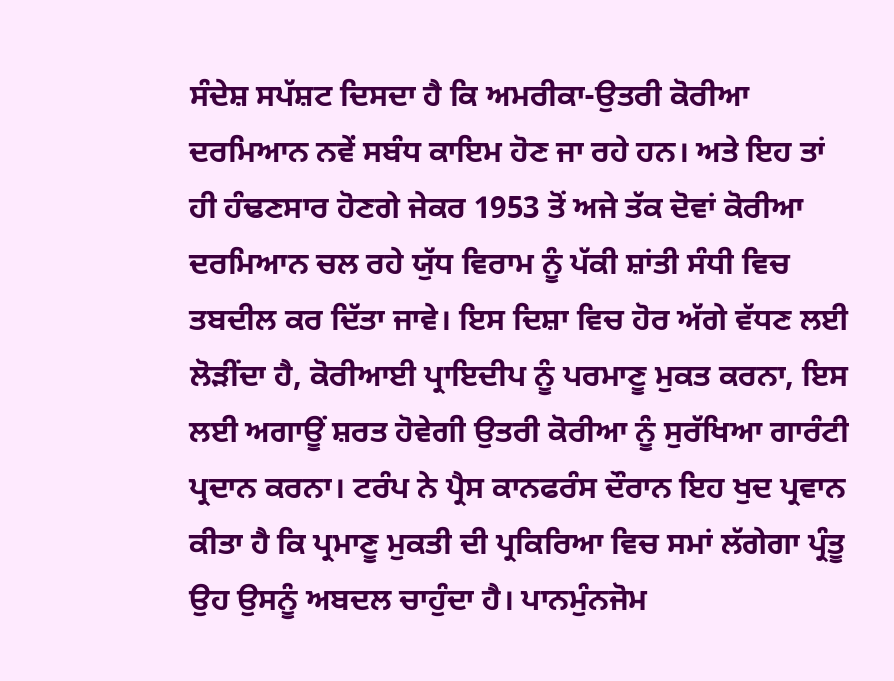ਸੰਦੇਸ਼ ਸਪੱਸ਼ਟ ਦਿਸਦਾ ਹੈ ਕਿ ਅਮਰੀਕਾ-ਉਤਰੀ ਕੋਰੀਆ ਦਰਮਿਆਨ ਨਵੇਂ ਸਬੰਧ ਕਾਇਮ ਹੋਣ ਜਾ ਰਹੇ ਹਨ। ਅਤੇ ਇਹ ਤਾਂ ਹੀ ਹੰਢਣਸਾਰ ਹੋਣਗੇ ਜੇਕਰ 1953 ਤੋਂ ਅਜੇ ਤੱਕ ਦੋਵਾਂ ਕੋਰੀਆ ਦਰਮਿਆਨ ਚਲ ਰਹੇ ਯੁੱਧ ਵਿਰਾਮ ਨੂੰ ਪੱਕੀ ਸ਼ਾਂਤੀ ਸੰਧੀ ਵਿਚ ਤਬਦੀਲ ਕਰ ਦਿੱਤਾ ਜਾਵੇ। ਇਸ ਦਿਸ਼ਾ ਵਿਚ ਹੋਰ ਅੱਗੇ ਵੱਧਣ ਲਈ ਲੋੜੀਂਦਾ ਹੈ, ਕੋਰੀਆਈ ਪ੍ਰਾਇਦੀਪ ਨੂੰ ਪਰਮਾਣੂ ਮੁਕਤ ਕਰਨਾ, ਇਸ ਲਈ ਅਗਾਊਂ ਸ਼ਰਤ ਹੋਵੇਗੀ ਉਤਰੀ ਕੋਰੀਆ ਨੂੰ ਸੁਰੱਖਿਆ ਗਾਰੰਟੀ ਪ੍ਰਦਾਨ ਕਰਨਾ। ਟਰੰਪ ਨੇ ਪ੍ਰੈਸ ਕਾਨਫਰੰਸ ਦੌਰਾਨ ਇਹ ਖੁਦ ਪ੍ਰਵਾਨ ਕੀਤਾ ਹੈ ਕਿ ਪ੍ਰਮਾਣੂ ਮੁਕਤੀ ਦੀ ਪ੍ਰਕਿਰਿਆ ਵਿਚ ਸਮਾਂ ਲੱਗੇਗਾ ਪ੍ਰੰਤੂ ਉਹ ਉਸਨੂੰ ਅਬਦਲ ਚਾਹੁੰਦਾ ਹੈ। ਪਾਨਮੁੰਨਜੋਮ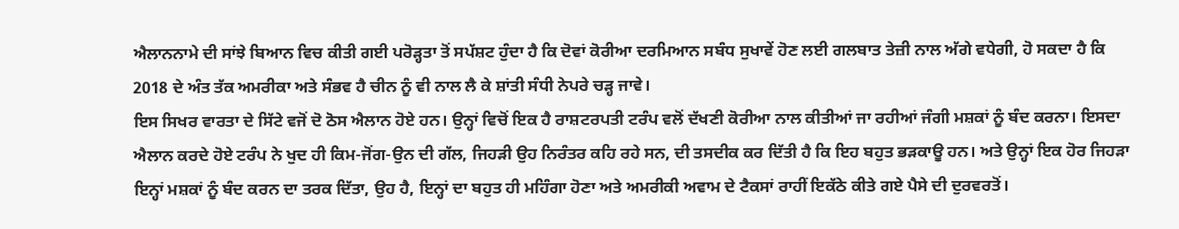ਐਲਾਨਨਾਮੇ ਦੀ ਸਾਂਝੇ ਬਿਆਨ ਵਿਚ ਕੀਤੀ ਗਈ ਪਰੋੜ੍ਹਤਾ ਤੋਂ ਸਪੱਸ਼ਟ ਹੁੰਦਾ ਹੈ ਕਿ ਦੋਵਾਂ ਕੋਰੀਆ ਦਰਮਿਆਨ ਸਬੰਧ ਸੁਖਾਵੇਂ ਹੋਣ ਲਈ ਗਲਬਾਤ ਤੇਜ਼ੀ ਨਾਲ ਅੱਗੇ ਵਧੇਗੀ, ਹੋ ਸਕਦਾ ਹੈ ਕਿ 2018 ਦੇ ਅੰਤ ਤੱਕ ਅਮਰੀਕਾ ਅਤੇ ਸੰਭਵ ਹੈ ਚੀਨ ਨੂੰ ਵੀ ਨਾਲ ਲੈ ਕੇ ਸ਼ਾਂਤੀ ਸੰਧੀ ਨੇਪਰੇ ਚੜ੍ਹ ਜਾਵੇ।
ਇਸ ਸਿਖਰ ਵਾਰਤਾ ਦੇ ਸਿੱਟੇ ਵਜੋਂ ਦੋ ਠੋਸ ਐਲਾਨ ਹੋਏ ਹਨ। ਉਨ੍ਹਾਂ ਵਿਚੋਂ ਇਕ ਹੈ ਰਾਸ਼ਟਰਪਤੀ ਟਰੰਪ ਵਲੋਂ ਦੱਖਣੀ ਕੋਰੀਆ ਨਾਲ ਕੀਤੀਆਂ ਜਾ ਰਹੀਆਂ ਜੰਗੀ ਮਸ਼ਕਾਂ ਨੂੰ ਬੰਦ ਕਰਨਾ। ਇਸਦਾ ਐਲਾਨ ਕਰਦੇ ਹੋਏ ਟਰੰਪ ਨੇ ਖੁਦ ਹੀ ਕਿਮ-ਜੋਂਗ-ਉਨ ਦੀ ਗੱਲ, ਜਿਹੜੀ ਉਹ ਨਿਰੰਤਰ ਕਹਿ ਰਹੇ ਸਨ, ਦੀ ਤਸਦੀਕ ਕਰ ਦਿੱਤੀ ਹੈ ਕਿ ਇਹ ਬਹੁਤ ਭੜਕਾਊ ਹਨ। ਅਤੇ ਉਨ੍ਹਾਂ ਇਕ ਹੋਰ ਜਿਹੜਾ ਇਨ੍ਹਾਂ ਮਸ਼ਕਾਂ ਨੂੰ ਬੰਦ ਕਰਨ ਦਾ ਤਰਕ ਦਿੱਤਾ, ਉਹ ਹੈ, ਇਨ੍ਹਾਂ ਦਾ ਬਹੁਤ ਹੀ ਮਹਿੰਗਾ ਹੋਣਾ ਅਤੇ ਅਮਰੀਕੀ ਅਵਾਮ ਦੇ ਟੈਕਸਾਂ ਰਾਹੀਂ ਇਕੱਠੇ ਕੀਤੇ ਗਏ ਪੈਸੇ ਦੀ ਦੁਰਵਰਤੋਂ।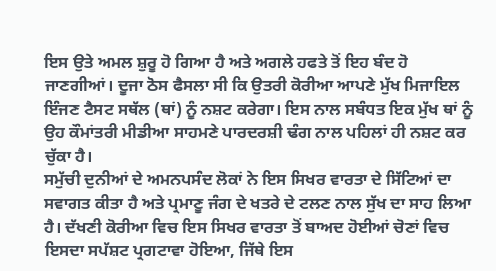ਇਸ ਉਤੇ ਅਮਲ ਸ਼ੁਰੂ ਹੋ ਗਿਆ ਹੈ ਅਤੇ ਅਗਲੇ ਹਫਤੇ ਤੋਂ ਇਹ ਬੰਦ ਹੋ ਜਾਣਗੀਆਂ। ਦੂਜਾ ਠੋਸ ਫੈਸਲਾ ਸੀ ਕਿ ਉਤਰੀ ਕੋਰੀਆ ਆਪਣੇ ਮੁੱਖ ਮਿਜਾਇਲ ਇੰਜਣ ਟੈਸਟ ਸਥੱਲ (ਥਾਂ) ਨੂੰ ਨਸ਼ਟ ਕਰੇਗਾ। ਇਸ ਨਾਲ ਸਬੰਧਤ ਇਕ ਮੁੱਖ ਥਾਂ ਨੂੰ ਉਹ ਕੌਮਾਂਤਰੀ ਮੀਡੀਆ ਸਾਹਮਣੇ ਪਾਰਦਰਸ਼ੀ ਢੰਗ ਨਾਲ ਪਹਿਲਾਂ ਹੀ ਨਸ਼ਟ ਕਰ ਚੁੱਕਾ ਹੈ।
ਸਮੁੱਚੀ ਦੁਨੀਆਂ ਦੇ ਅਮਨਪਸੰਦ ਲੋਕਾਂ ਨੇ ਇਸ ਸਿਖਰ ਵਾਰਤਾ ਦੇ ਸਿੱਟਿਆਂ ਦਾ ਸਵਾਗਤ ਕੀਤਾ ਹੈ ਅਤੇ ਪ੍ਰਮਾਣੂ ਜੰਗ ਦੇ ਖਤਰੇ ਦੇ ਟਲਣ ਨਾਲ ਸੁੱਖ ਦਾ ਸਾਹ ਲਿਆ ਹੈ। ਦੱਖਣੀ ਕੋਰੀਆ ਵਿਚ ਇਸ ਸਿਖਰ ਵਾਰਤਾ ਤੋਂ ਬਾਅਦ ਹੋਈਆਂ ਚੋਣਾਂ ਵਿਚ ਇਸਦਾ ਸਪੱਸ਼ਟ ਪ੍ਰਗਟਾਵਾ ਹੋਇਆ, ਜਿੱਥੇ ਇਸ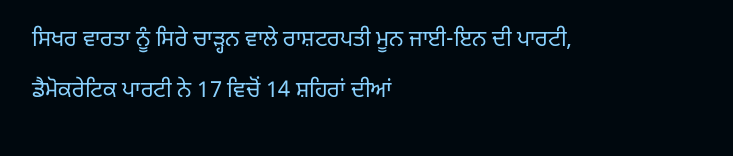ਸਿਖਰ ਵਾਰਤਾ ਨੂੰ ਸਿਰੇ ਚਾੜ੍ਹਨ ਵਾਲੇ ਰਾਸ਼ਟਰਪਤੀ ਮੂਨ ਜਾਈ-ਇਨ ਦੀ ਪਾਰਟੀ, ਡੈਮੋਕਰੇਟਿਕ ਪਾਰਟੀ ਨੇ 17 ਵਿਚੋਂ 14 ਸ਼ਹਿਰਾਂ ਦੀਆਂ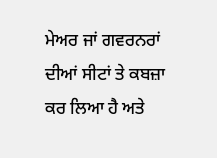ਮੇਅਰ ਜਾਂ ਗਵਰਨਰਾਂ ਦੀਆਂ ਸੀਟਾਂ ਤੇ ਕਬਜ਼ਾ ਕਰ ਲਿਆ ਹੈ ਅਤੇ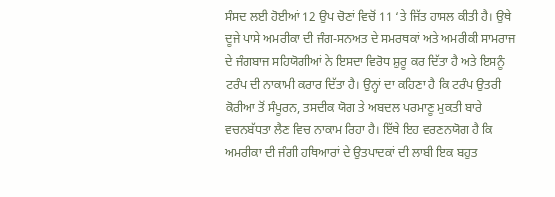ਸੰਸਦ ਲਈ ਹੋਈਆਂ 12 ਉਪ ਚੋਣਾਂ ਵਿਚੋਂ 11 ‘ਤੇ ਜਿੱਤ ਹਾਸਲ ਕੀਤੀ ਹੈ। ਉਥੇ ਦੂਜੇ ਪਾਸੇ ਅਮਰੀਕਾ ਦੀ ਜੰਗ-ਸਨਅਤ ਦੇ ਸਮਰਥਕਾਂ ਅਤੇ ਅਮਰੀਕੀ ਸਾਮਰਾਜ ਦੇ ਜੰਗਬਾਜ ਸਹਿਯੋਗੀਆਂ ਨੇ ਇਸਦਾ ਵਿਰੋਧ ਸ਼ੁਰੂ ਕਰ ਦਿੱਤਾ ਹੈ ਅਤੇ ਇਸਨੂੰ ਟਰੰਪ ਦੀ ਨਾਕਾਮੀ ਕਰਾਰ ਦਿੱਤਾ ਹੈ। ਉਨ੍ਹਾਂ ਦਾ ਕਹਿਣਾ ਹੈ ਕਿ ਟਰੰਪ ਉਤਰੀ ਕੋਰੀਆ ਤੋਂ ਸੰਪੂਰਨ, ਤਸਦੀਕ ਯੋਗ ਤੇ ਅਬਦਲ ਪਰਮਾਣੂ ਮੁਕਤੀ ਬਾਰੇ ਵਚਨਬੱਧਤਾ ਲੈਣ ਵਿਚ ਨਾਕਾਮ ਰਿਹਾ ਹੈ। ਇੱਥੇ ਇਹ ਵਰਣਨਯੋਗ ਹੈ ਕਿ ਅਮਰੀਕਾ ਦੀ ਜੰਗੀ ਹਥਿਆਰਾਂ ਦੇ ਉਤਪਾਦਕਾਂ ਦੀ ਲਾਬੀ ਇਕ ਬਹੁਤ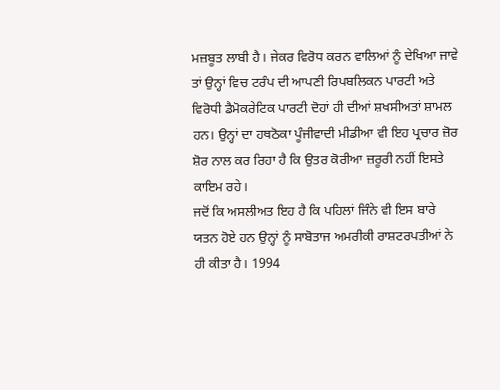ਮਜ਼ਬੂਤ ਲਾਬੀ ਹੈ। ਜੇਕਰ ਵਿਰੋਧ ਕਰਨ ਵਾਲਿਆਂ ਨੂੰ ਦੇਖਿਆ ਜਾਵੇ ਤਾਂ ਉਨ੍ਹਾਂ ਵਿਚ ਟਰੰਪ ਦੀ ਆਪਣੀ ਰਿਪਬਲਿਕਨ ਪਾਰਟੀ ਅਤੇ ਵਿਰੋਧੀ ਡੈਮੋਕਰੇਟਿਕ ਪਾਰਟੀ ਦੋਹਾਂ ਹੀ ਦੀਆਂ ਸ਼ਖਸੀਅਤਾਂ ਸ਼ਾਮਲ ਹਨ। ਉਨ੍ਹਾਂ ਦਾ ਹਥਠੋਕਾ ਪੂੰਜੀਵਾਦੀ ਮੀਡੀਆ ਵੀ ਇਹ ਪ੍ਰਚਾਰ ਜ਼ੋਰ ਸ਼ੋਰ ਨਾਲ ਕਰ ਰਿਹਾ ਹੈ ਕਿ ਉਤਰ ਕੋਰੀਆ ਜ਼ਰੂਰੀ ਨਹੀਂ ਇਸਤੇ ਕਾਇਮ ਰਹੇ।
ਜਦੋਂ ਕਿ ਅਸਲੀਅਤ ਇਹ ਹੈ ਕਿ ਪਹਿਲਾਂ ਜਿੰਨੇ ਵੀ ਇਸ ਬਾਰੇ ਯਤਨ ਹੋਏ ਹਨ ਉਨ੍ਹਾਂ ਨੂੰ ਸਾਬੋਤਾਜ ਅਮਰੀਕੀ ਰਾਸ਼ਟਰਪਤੀਆਂ ਨੇ ਹੀ ਕੀਤਾ ਹੈ। 1994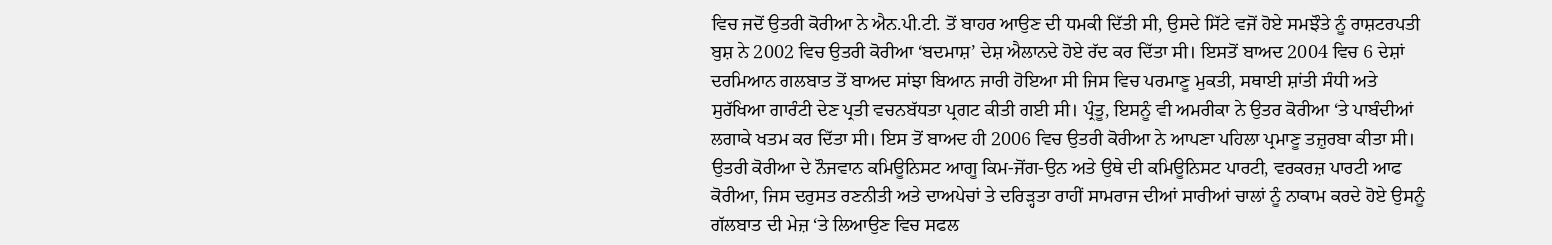ਵਿਚ ਜਦੋਂ ਉਤਰੀ ਕੋਰੀਆ ਨੇ ਐਨ.ਪੀ.ਟੀ. ਤੋਂ ਬਾਹਰ ਆਉਣ ਦੀ ਧਮਕੀ ਦਿੱਤੀ ਸੀ, ਉਸਦੇ ਸਿੱਟੇ ਵਜੋਂ ਹੋਏ ਸਮਝੌਤੇ ਨੂੰ ਰਾਸ਼ਟਰਪਤੀ ਬੁਸ਼ ਨੇ 2002 ਵਿਚ ਉਤਰੀ ਕੋਰੀਆ ‘ਬਦਮਾਸ਼’ ਦੇਸ਼ ਐਲਾਨਦੇ ਹੋਏ ਰੱਦ ਕਰ ਦਿੱਤਾ ਸੀ। ਇਸਤੋਂ ਬਾਅਦ 2004 ਵਿਚ 6 ਦੇਸ਼ਾਂ ਦਰਮਿਆਨ ਗਲਬਾਤ ਤੋਂ ਬਾਅਦ ਸਾਂਝਾ ਬਿਆਨ ਜਾਰੀ ਹੋਇਆ ਸੀ ਜਿਸ ਵਿਚ ਪਰਮਾਣੂ ਮੁਕਤੀ, ਸਥਾਈ ਸ਼ਾਂਤੀ ਸੰਧੀ ਅਤੇ ਸੁਰੱਖਿਆ ਗਾਰੰਟੀ ਦੇਣ ਪ੍ਰਤੀ ਵਚਨਬੱਧਤਾ ਪ੍ਰਗਟ ਕੀਤੀ ਗਈ ਸੀ। ਪ੍ਰੰਤੂ, ਇਸਨੂੰ ਵੀ ਅਮਰੀਕਾ ਨੇ ਉਤਰ ਕੋਰੀਆ ‘ਤੇ ਪਾਬੰਦੀਆਂ ਲਗਾਕੇ ਖਤਮ ਕਰ ਦਿੱਤਾ ਸੀ। ਇਸ ਤੋਂ ਬਾਅਦ ਹੀ 2006 ਵਿਚ ਉਤਰੀ ਕੋਰੀਆ ਨੇ ਆਪਣਾ ਪਹਿਲਾ ਪ੍ਰਮਾਣੂ ਤਜ਼ੁਰਬਾ ਕੀਤਾ ਸੀ।
ਉਤਰੀ ਕੋਰੀਆ ਦੇ ਨੌਜਵਾਨ ਕਮਿਊਨਿਸਟ ਆਗੂ ਕਿਮ-ਜੋਂਗ-ਉਨ ਅਤੇ ਉਥੇ ਦੀ ਕਮਿਊਨਿਸਟ ਪਾਰਟੀ, ਵਰਕਰਜ਼ ਪਾਰਟੀ ਆਫ ਕੋਰੀਆ, ਜਿਸ ਦਰੁਸਤ ਰਣਨੀਤੀ ਅਤੇ ਦਾਅਪੇਚਾਂ ਤੇ ਦਰਿੜ੍ਹਤਾ ਰਾਹੀਂ ਸਾਮਰਾਜ ਦੀਆਂ ਸਾਰੀਆਂ ਚਾਲਾਂ ਨੂੰ ਨਾਕਾਮ ਕਰਦੇ ਹੋਏ ਉਸਨੂੰ ਗੱਲਬਾਤ ਦੀ ਮੇਜ਼ ‘ਤੇ ਲਿਆਉਣ ਵਿਚ ਸਫਲ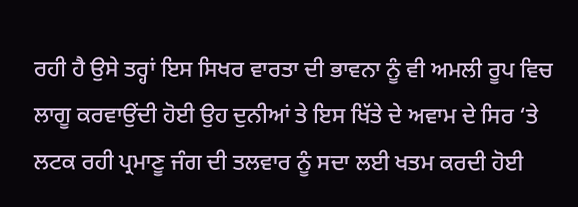ਰਹੀ ਹੈ ਉਸੇ ਤਰ੍ਹਾਂ ਇਸ ਸਿਖਰ ਵਾਰਤਾ ਦੀ ਭਾਵਨਾ ਨੂੰ ਵੀ ਅਮਲੀ ਰੂਪ ਵਿਚ ਲਾਗੂ ਕਰਵਾਉਂਦੀ ਹੋਈ ਉਹ ਦੁਨੀਆਂ ਤੇ ਇਸ ਖਿੱਤੇ ਦੇ ਅਵਾਮ ਦੇ ਸਿਰ ‘ਤੇ ਲਟਕ ਰਹੀ ਪ੍ਰਮਾਣੂ ਜੰਗ ਦੀ ਤਲਵਾਰ ਨੂੰ ਸਦਾ ਲਈ ਖਤਮ ਕਰਦੀ ਹੋਈ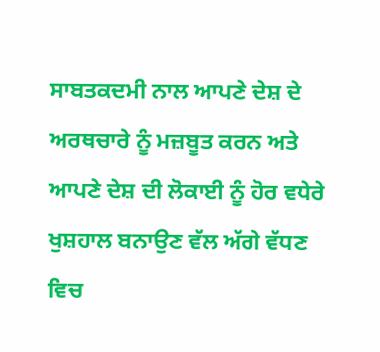ਸਾਬਤਕਦਮੀ ਨਾਲ ਆਪਣੇ ਦੇਸ਼ ਦੇ ਅਰਥਚਾਰੇ ਨੂੰ ਮਜ਼ਬੂਤ ਕਰਨ ਅਤੇ ਆਪਣੇ ਦੇਸ਼ ਦੀ ਲੋਕਾਈ ਨੂੰ ਹੋਰ ਵਧੇਰੇ ਖੁਸ਼ਹਾਲ ਬਨਾਉਣ ਵੱਲ ਅੱਗੇ ਵੱਧਣ ਵਿਚ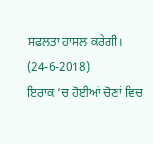ਸਫਲਤਾ ਹਾਸਲ ਕਰੇਗੀ। (24-6-2018)
ਇਰਾਕ ‘ਚ ਹੋਈਆਂ ਚੋਣਾਂ ਵਿਚ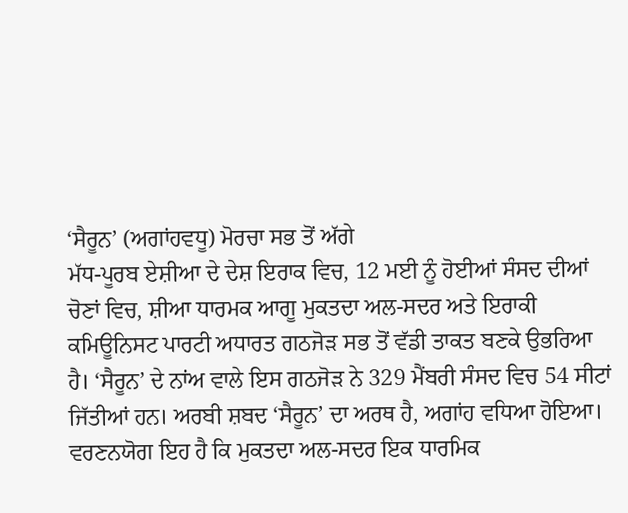‘ਸੈਰੂਨ’ (ਅਗਾਂਹਵਧੂ) ਮੋਰਚਾ ਸਭ ਤੋਂ ਅੱਗੇ
ਮੱਧ-ਪੂਰਬ ਏਸ਼ੀਆ ਦੇ ਦੇਸ਼ ਇਰਾਕ ਵਿਚ, 12 ਮਈ ਨੂੰ ਹੋਈਆਂ ਸੰਸਦ ਦੀਆਂ ਚੋਣਾਂ ਵਿਚ, ਸ਼ੀਆ ਧਾਰਮਕ ਆਗੂ ਮੁਕਤਦਾ ਅਲ-ਸਦਰ ਅਤੇ ਇਰਾਕੀ ਕਮਿਊਨਿਸਟ ਪਾਰਟੀ ਅਧਾਰਤ ਗਠਜੋੜ ਸਭ ਤੋਂ ਵੱਡੀ ਤਾਕਤ ਬਣਕੇ ਉਭਰਿਆ ਹੈ। ‘ਸੈਰੂਨ’ ਦੇ ਨਾਂਅ ਵਾਲੇ ਇਸ ਗਠਜੋੜ ਨੇ 329 ਮੈਂਬਰੀ ਸੰਸਦ ਵਿਚ 54 ਸੀਟਾਂ ਜਿੱਤੀਆਂ ਹਨ। ਅਰਬੀ ਸ਼ਬਦ ‘ਸੈਰੂਨ’ ਦਾ ਅਰਥ ਹੈ, ਅਗਾਂਹ ਵਧਿਆ ਹੋਇਆ।
ਵਰਣਨਯੋਗ ਇਹ ਹੈ ਕਿ ਮੁਕਤਦਾ ਅਲ-ਸਦਰ ਇਕ ਧਾਰਮਿਕ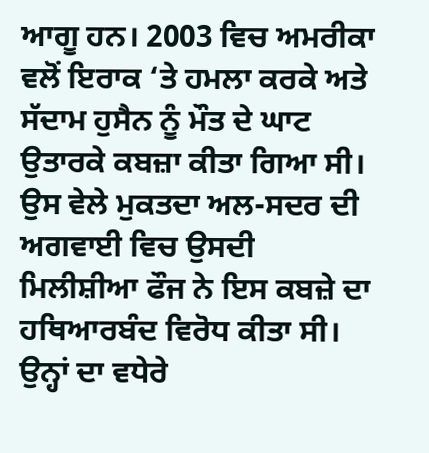ਆਗੂ ਹਨ। 2003 ਵਿਚ ਅਮਰੀਕਾ ਵਲੋਂ ਇਰਾਕ ‘ਤੇ ਹਮਲਾ ਕਰਕੇ ਅਤੇ ਸੱਦਾਮ ਹੁਸੈਨ ਨੂੰ ਮੌਤ ਦੇ ਘਾਟ ਉਤਾਰਕੇ ਕਬਜ਼ਾ ਕੀਤਾ ਗਿਆ ਸੀ। ਉਸ ਵੇਲੇ ਮੁਕਤਦਾ ਅਲ-ਸਦਰ ਦੀ ਅਗਵਾਈ ਵਿਚ ਉਸਦੀ ਮਿਲੀਸ਼ੀਆ ਫੌਜ ਨੇ ਇਸ ਕਬਜ਼ੇ ਦਾ ਹਥਿਆਰਬੰਦ ਵਿਰੋਧ ਕੀਤਾ ਸੀ। ਉਨ੍ਹਾਂ ਦਾ ਵਧੇਰੇ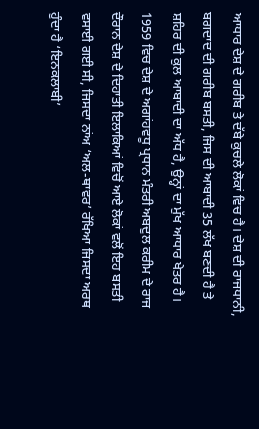ਆਧਾਰ ਦੇਸ਼ ਦੇ ਗਰੀਬ ਤੇ ਦੱਬੇ ਕੁਚਲੇ ਲੋਕਾਂ ਵਿਚ ਹੈ। ਦੇਸ਼ ਦੀ ਰਾਜਧਾਨੀ, ਬਗਦਾਦ ਦੀ ਗਰੀਬ ਬਸਤੀ, ਜਿਸ ਦੀ ਆਬਾਦੀ 35 ਲੱਖ ਬਣਦੀ ਹੈ ਤੇ ਸ਼ਹਿਰ ਦੀ ਕੁਲ ਆਬਾਦੀ ਦਾ ਅੱਧ ਹੈ, ਉਨ੍ਹਾਂ ਦਾ ਮੁੱਖ ਆਧਾਰ ਖੇਤਰ ਹੈ।
1959 ਵਿਚ ਦੇਸ਼ ਦੇ ਅਗਾਂਹਵਧੂ ਪ੍ਰਧਾਨ ਮੰਤਰੀ ਅਬਦੁਲ ਕਰੀਮ ਦੇ ਰਾਜ ਦੌਰਾਨ ਦੇਸ਼ ਦੇ ਦਿਹਾਤੀ ਇਲਾਕਿਆਂ ਵਿਚੋਂ ਆਏ ਲੋਕਾਂ ਵਲੋਂ ਇਹ ਬਸਤੀ ਵਸਾਈ ਗਈ ਸੀ, ਜਿਸਦਾ ਨਾਂਅ ‘ਅਲ-ਥਾਵਰ’ ਰੱਖਿਆ ਜਿਸਦਾ ਅਰਥ ਹੁੰਦਾ ਹੈ ‘ਇਨਕਲਾਬੀ’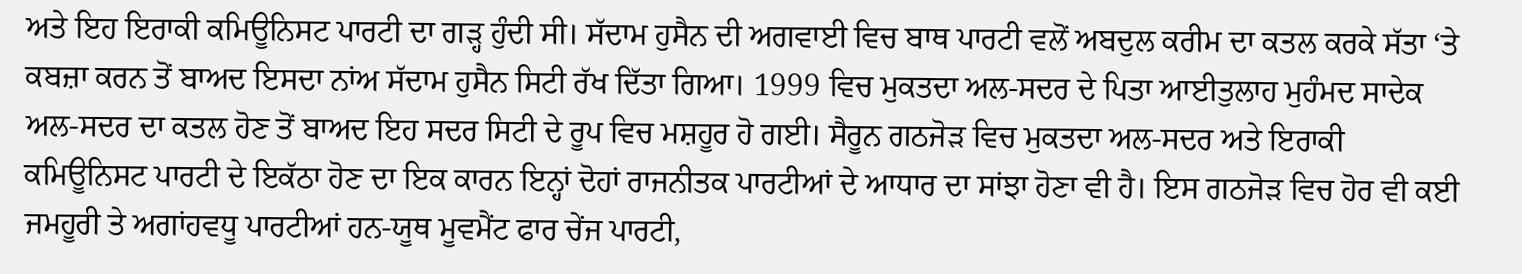ਅਤੇ ਇਹ ਇਰਾਕੀ ਕਮਿਊਨਿਸਟ ਪਾਰਟੀ ਦਾ ਗੜ੍ਹ ਹੁੰਦੀ ਸੀ। ਸੱਦਾਮ ਹੁਸੈਨ ਦੀ ਅਗਵਾਈ ਵਿਚ ਬਾਥ ਪਾਰਟੀ ਵਲੋਂ ਅਬਦੁਲ ਕਰੀਮ ਦਾ ਕਤਲ ਕਰਕੇ ਸੱਤਾ ‘ਤੇ ਕਬਜ਼ਾ ਕਰਨ ਤੋਂ ਬਾਅਦ ਇਸਦਾ ਨਾਂਅ ਸੱਦਾਮ ਹੁਸੈਨ ਸਿਟੀ ਰੱਖ ਦਿੱਤਾ ਗਿਆ। 1999 ਵਿਚ ਮੁਕਤਦਾ ਅਲ-ਸਦਰ ਦੇ ਪਿਤਾ ਆਈਤੁਲਾਹ ਮੁਹੰਮਦ ਸਾਦੇਕ ਅਲ-ਸਦਰ ਦਾ ਕਤਲ ਹੋਣ ਤੋਂ ਬਾਅਦ ਇਹ ਸਦਰ ਸਿਟੀ ਦੇ ਰੂਪ ਵਿਚ ਮਸ਼ਹੂਰ ਹੋ ਗਈ। ਸੈਰੂਨ ਗਠਜੋੜ ਵਿਚ ਮੁਕਤਦਾ ਅਲ-ਸਦਰ ਅਤੇ ਇਰਾਕੀ ਕਮਿਊਨਿਸਟ ਪਾਰਟੀ ਦੇ ਇਕੱਠਾ ਹੋਣ ਦਾ ਇਕ ਕਾਰਨ ਇਨ੍ਹਾਂ ਦੋਹਾਂ ਰਾਜਨੀਤਕ ਪਾਰਟੀਆਂ ਦੇ ਆਧਾਰ ਦਾ ਸਾਂਝਾ ਹੋਣਾ ਵੀ ਹੈ। ਇਸ ਗਠਜੋੜ ਵਿਚ ਹੋਰ ਵੀ ਕਈ ਜਮਹੂਰੀ ਤੇ ਅਗਾਂਹਵਧੂ ਪਾਰਟੀਆਂ ਹਨ-ਯੂਥ ਮੂਵਮੈਂਟ ਫਾਰ ਚੇਂਜ ਪਾਰਟੀ,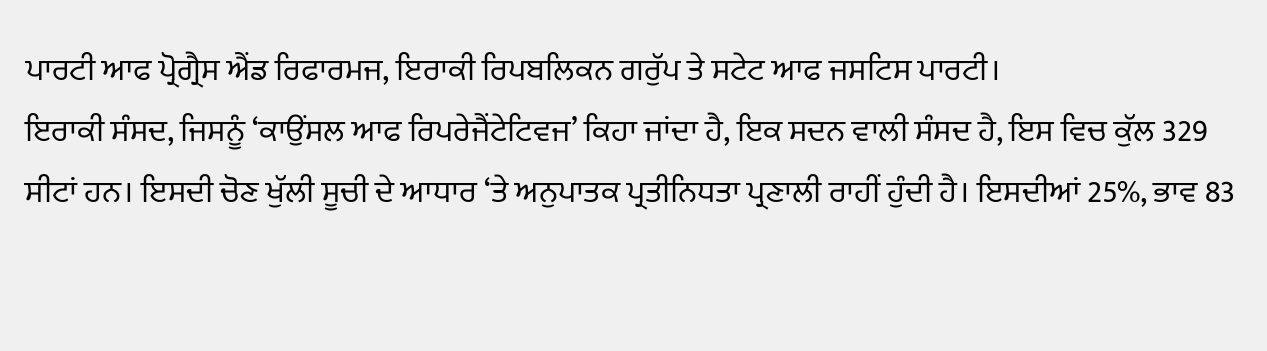ਪਾਰਟੀ ਆਫ ਪ੍ਰੋਗ੍ਰੈਸ ਐਂਡ ਰਿਫਾਰਮਜ, ਇਰਾਕੀ ਰਿਪਬਲਿਕਨ ਗਰੁੱਪ ਤੇ ਸਟੇਟ ਆਫ ਜਸਟਿਸ ਪਾਰਟੀ।
ਇਰਾਕੀ ਸੰਸਦ, ਜਿਸਨੂੰ ‘ਕਾਉਂਸਲ ਆਫ ਰਿਪਰੇਜੈਂਟੇਟਿਵਜ’ ਕਿਹਾ ਜਾਂਦਾ ਹੈ, ਇਕ ਸਦਨ ਵਾਲੀ ਸੰਸਦ ਹੈ, ਇਸ ਵਿਚ ਕੁੱਲ 329 ਸੀਟਾਂ ਹਨ। ਇਸਦੀ ਚੋਣ ਖੁੱਲੀ ਸੂਚੀ ਦੇ ਆਧਾਰ ‘ਤੇ ਅਨੁਪਾਤਕ ਪ੍ਰਤੀਨਿਧਤਾ ਪ੍ਰਣਾਲੀ ਰਾਹੀਂ ਹੁੰਦੀ ਹੈ। ਇਸਦੀਆਂ 25%, ਭਾਵ 83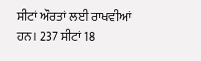ਸੀਟਾਂ ਔਰਤਾਂ ਲਈ ਰਾਖਵੀਆਂ ਹਨ। 237 ਸੀਟਾਂ 18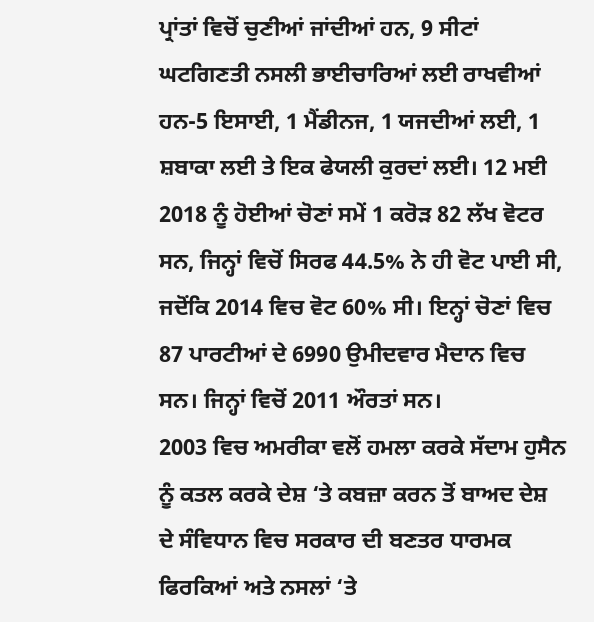ਪ੍ਰਾਂਤਾਂ ਵਿਚੋਂ ਚੁਣੀਆਂ ਜਾਂਦੀਆਂ ਹਨ, 9 ਸੀਟਾਂ ਘਟਗਿਣਤੀ ਨਸਲੀ ਭਾਈਚਾਰਿਆਂ ਲਈ ਰਾਖਵੀਆਂ ਹਨ-5 ਇਸਾਈ, 1 ਮੈਂਡੀਨਜ, 1 ਯਜਦੀਆਂ ਲਈ, 1 ਸ਼ਬਾਕਾ ਲਈ ਤੇ ਇਕ ਫੇਯਲੀ ਕੁਰਦਾਂ ਲਈ। 12 ਮਈ 2018 ਨੂੰ ਹੋਈਆਂ ਚੋਣਾਂ ਸਮੇਂ 1 ਕਰੋੜ 82 ਲੱਖ ਵੋਟਰ ਸਨ, ਜਿਨ੍ਹਾਂ ਵਿਚੋਂ ਸਿਰਫ 44.5% ਨੇ ਹੀ ਵੋਟ ਪਾਈ ਸੀ, ਜਦੋਂਕਿ 2014 ਵਿਚ ਵੋਟ 60% ਸੀ। ਇਨ੍ਹਾਂ ਚੋਣਾਂ ਵਿਚ 87 ਪਾਰਟੀਆਂ ਦੇ 6990 ਉਮੀਦਵਾਰ ਮੈਦਾਨ ਵਿਚ ਸਨ। ਜਿਨ੍ਹਾਂ ਵਿਚੋਂ 2011 ਔਰਤਾਂ ਸਨ।
2003 ਵਿਚ ਅਮਰੀਕਾ ਵਲੋਂ ਹਮਲਾ ਕਰਕੇ ਸੱਦਾਮ ਹੁਸੈਨ ਨੂੰ ਕਤਲ ਕਰਕੇ ਦੇਸ਼ ‘ਤੇ ਕਬਜ਼ਾ ਕਰਨ ਤੋਂ ਬਾਅਦ ਦੇਸ਼ ਦੇ ਸੰਵਿਧਾਨ ਵਿਚ ਸਰਕਾਰ ਦੀ ਬਣਤਰ ਧਾਰਮਕ ਫਿਰਕਿਆਂ ਅਤੇ ਨਸਲਾਂ ‘ਤੇ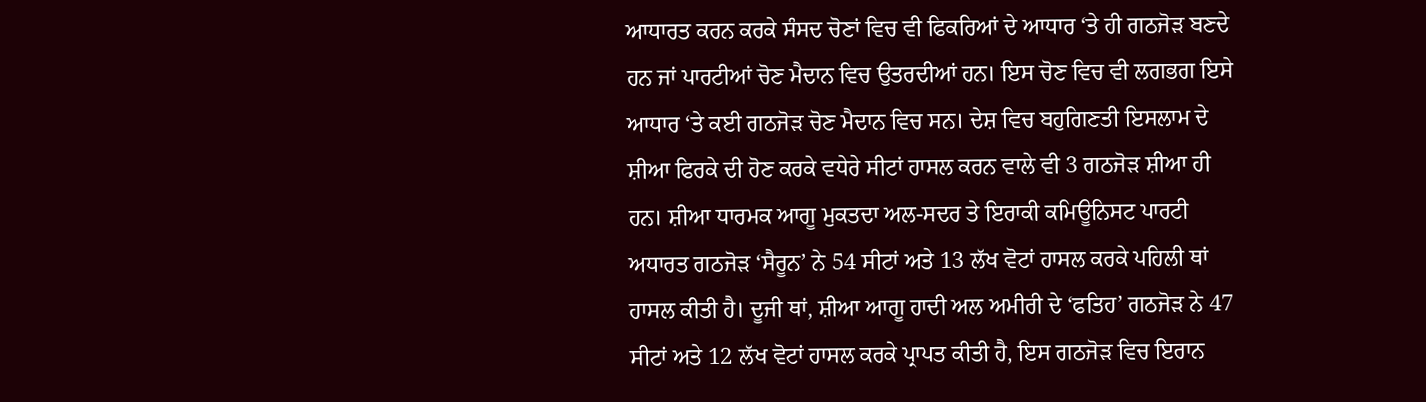ਆਧਾਰਤ ਕਰਨ ਕਰਕੇ ਸੰਸਦ ਚੋਣਾਂ ਵਿਚ ਵੀ ਫਿਕਰਿਆਂ ਦੇ ਆਧਾਰ ‘ਤੇ ਹੀ ਗਠਜੋੜ ਬਣਦੇ ਹਨ ਜਾਂ ਪਾਰਟੀਆਂ ਚੋਣ ਮੈਦਾਨ ਵਿਚ ਉਤਰਦੀਆਂ ਹਨ। ਇਸ ਚੋਣ ਵਿਚ ਵੀ ਲਗਭਗ ਇਸੇ ਆਧਾਰ ‘ਤੇ ਕਈ ਗਠਜੋੜ ਚੋਣ ਮੈਦਾਨ ਵਿਚ ਸਨ। ਦੇਸ਼ ਵਿਚ ਬਹੁਗਿਣਤੀ ਇਸਲਾਮ ਦੇ ਸ਼ੀਆ ਫਿਰਕੇ ਦੀ ਹੋਣ ਕਰਕੇ ਵਧੇਰੇ ਸੀਟਾਂ ਹਾਸਲ ਕਰਨ ਵਾਲੇ ਵੀ 3 ਗਠਜੋੜ ਸ਼ੀਆ ਹੀ ਹਨ। ਸ਼ੀਆ ਧਾਰਮਕ ਆਗੂ ਮੁਕਤਦਾ ਅਲ-ਸਦਰ ਤੇ ਇਰਾਕੀ ਕਮਿਊਨਿਸਟ ਪਾਰਟੀ ਅਧਾਰਤ ਗਠਜੋੜ ‘ਸੈਰੂਨ’ ਨੇ 54 ਸੀਟਾਂ ਅਤੇ 13 ਲੱਖ ਵੋਟਾਂ ਹਾਸਲ ਕਰਕੇ ਪਹਿਲੀ ਥਾਂ ਹਾਸਲ ਕੀਤੀ ਹੈ। ਦੂਜੀ ਥਾਂ, ਸ਼ੀਆ ਆਗੂ ਹਾਦੀ ਅਲ ਅਮੀਰੀ ਦੇ ‘ਫਤਿਹ’ ਗਠਜੋੜ ਨੇ 47 ਸੀਟਾਂ ਅਤੇ 12 ਲੱਖ ਵੋਟਾਂ ਹਾਸਲ ਕਰਕੇ ਪ੍ਰਾਪਤ ਕੀਤੀ ਹੈ, ਇਸ ਗਠਜੋੜ ਵਿਚ ਇਰਾਨ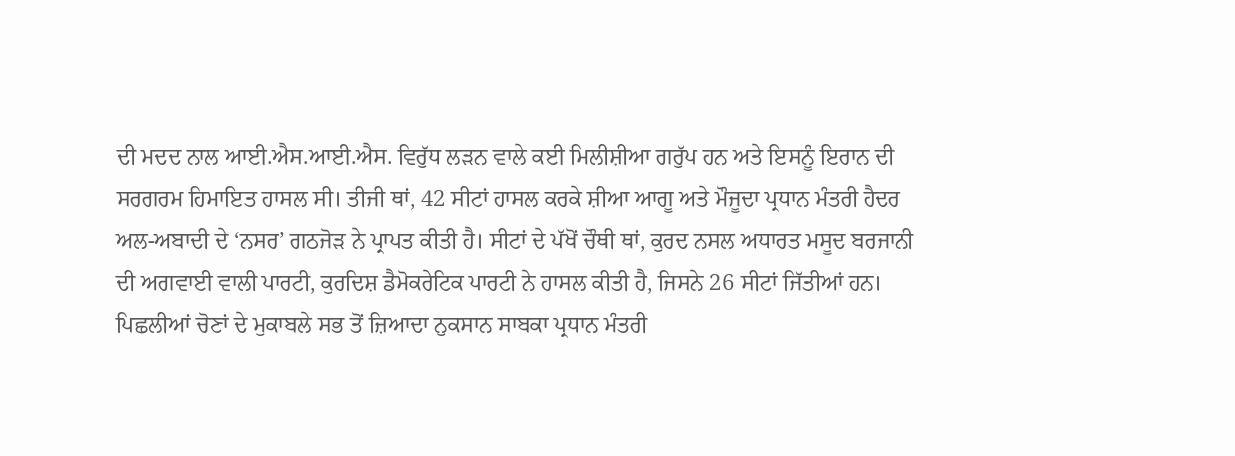ਦੀ ਮਦਦ ਨਾਲ ਆਈ.ਐਸ.ਆਈ.ਐਸ. ਵਿਰੁੱਧ ਲੜਨ ਵਾਲੇ ਕਈ ਮਿਲੀਸ਼ੀਆ ਗਰੁੱਪ ਹਨ ਅਤੇ ਇਸਨੂੰ ਇਰਾਨ ਦੀ ਸਰਗਰਮ ਹਿਮਾਇਤ ਹਾਸਲ ਸੀ। ਤੀਜੀ ਥਾਂ, 42 ਸੀਟਾਂ ਹਾਸਲ ਕਰਕੇ ਸ਼ੀਆ ਆਗੂ ਅਤੇ ਮੌਜੂਦਾ ਪ੍ਰਧਾਨ ਮੰਤਰੀ ਹੈਦਰ ਅਲ-ਅਬਾਦੀ ਦੇ ‘ਨਸਰ’ ਗਠਜੋੜ ਨੇ ਪ੍ਰਾਪਤ ਕੀਤੀ ਹੈ। ਸੀਟਾਂ ਦੇ ਪੱਖੋਂ ਚੌਥੀ ਥਾਂ, ਕੁਰਦ ਨਸਲ ਅਧਾਰਤ ਮਸੂਦ ਬਰਜਾਨੀ ਦੀ ਅਗਵਾਈ ਵਾਲੀ ਪਾਰਟੀ, ਕੁਰਦਿਸ਼ ਡੈਮੋਕਰੇਟਿਕ ਪਾਰਟੀ ਨੇ ਹਾਸਲ ਕੀਤੀ ਹੈ, ਜਿਸਨੇ 26 ਸੀਟਾਂ ਜਿੱਤੀਆਂ ਹਨ।
ਪਿਛਲੀਆਂ ਚੋਣਾਂ ਦੇ ਮੁਕਾਬਲੇ ਸਭ ਤੋਂ ਜ਼ਿਆਦਾ ਨੁਕਸਾਨ ਸਾਬਕਾ ਪ੍ਰਧਾਨ ਮੰਤਰੀ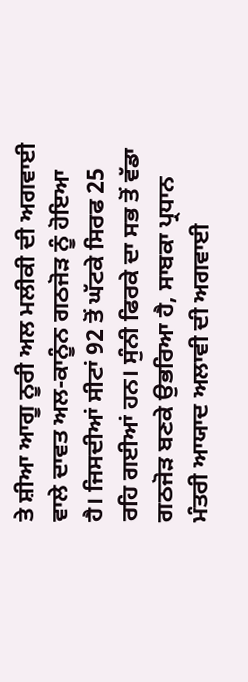ਤੇ ਸ਼ੀਆ ਆਗੂ ਨੂਰੀ ਅਲ ਮਲੀਕੀ ਦੀ ਅਗਵਾਈ ਵਾਲੇ ਦਾਵਤ ਅਲ-ਕਾਨੂੰਨ ਗਠਜੋੜ ਨੂੰ ਹੋਇਆ ਹੈ। ਜਿਸਦੀਆਂ ਸੀਟਾਂ 92 ਤੋਂ ਘੱਟਕੇ ਸਿਰਫ 25 ਰਹਿ ਗਈਆਂ ਹਨ। ਸੁੰਨੀ ਫਿਰਕੇ ਦਾ ਸਭ ਤੋਂ ਵੱਡਾ ਗਠਜੋੜ ਬਣਕੇ ਉਭਰਿਆ ਹੈ, ਸਾਬਕਾ ਪ੍ਰਧਾਨ ਮੰਤਰੀ ਆਯਾਦ ਅਲਾਵੀ ਦੀ ਅਗਵਾਈ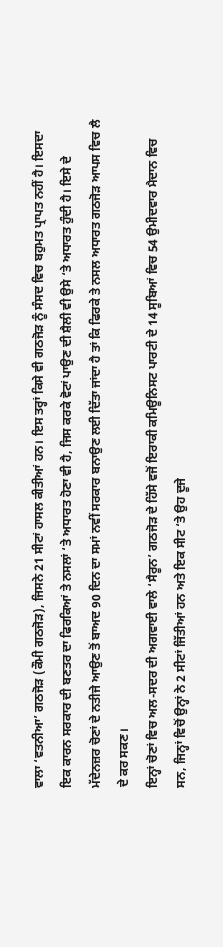ਵਾਲਾ ‘ਵਤਨੀਆ’ ਗਠਜੋੜ (ਕੌਮੀ ਗਠਜੋੜ), ਜਿਸਨੇ 21 ਸੀਟਾਂ ਹਾਸਲ ਕੀਤੀਆਂ ਹਨ। ਇਸ ਤਰ੍ਹਾਂ ਕਿਸੇ ਵੀ ਗਠਜੋੜ ਨੂੰ ਸੰਸਦ ਵਿਚ ਬਹੁਮਤ ਪ੍ਰਾਪਤ ਨਹੀਂ ਹੈ। ਇਸਦਾ ਇਕ ਕਾਰਨ ਸਰਕਾਰ ਦੀ ਬਣਤਰ ਦਾ ਫਿਰਕਿਆਂ ਤੇ ਨਸਲਾਂ ‘ਤੇ ਅਧਾਰਤ ਹੋਣਾ ਵੀ ਹੈ, ਜਿਸ ਕਰਕੇ ਵੋਟਾਂ ਪਾਉਣ ਦੀ ਸ਼ੈਲੀ ਵੀ ਉਸੇ ‘ਤੇ ਅਧਾਰਤ ਹੁੰਦੀ ਹੈ। ਇਸੇ ਦੇ ਮੱਦੇਨਜ਼ਰ ਚੋਣਾਂ ਦੇ ਨਤੀਜੇ ਆਉਣ ਤੋਂ ਬਾਅਦ 90 ਦਿਨ ਦਾ ਸਮਾਂ ਨਵੀਂ ਸਰਕਾਰ ਬਨਾਉਣ ਲਈ ਦਿੱਤਾ ਜਾਂਦਾ ਹੈ ਤਾਂ ਕਿ ਫਿਰਕੇ ਤੇ ਨਸਲ ਅਧਾਰਤ ਗਠਜੋੜ ਆਪਸ ਵਿਚ ਲੈ ਦੇ ਕਰ ਸਕਣ।
ਇਨ੍ਹਾਂ ਚੋਣਾਂ ਵਿਚ ਅਲ-ਸਦਰ ਦੀ ਅਗਵਾਈ ਵਾਲੇ ‘ਸੈਰੂਨ’ ਗਠਜੋੜ ਦੇ ਹਿੱਸੇ ਵਜੋਂ ਇਰਾਕੀ ਕਮਿਊਨਿਸਟ ਪਾਰਟੀ ਦੇ 14 ਸੂਬਿਆਂ ਵਿਚ 54 ਉਮੀਦਵਾਰ ਮੈਦਾਨ ਵਿਚ ਸਨ, ਜਿਨ੍ਹਾਂ ਵਿਚੋਂ ਉਨ੍ਹਾਂ ਨੇ 2 ਸੀਟਾਂ ਜਿੱਤੀਆਂ ਹਨ ਅਤੇ ਇਕ ਸੀਟ ‘ਤੇ ਉਹ ਦੂਜੇ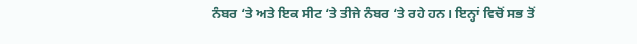ਨੰਬਰ ‘ਤੇ ਅਤੇ ਇਕ ਸੀਟ ‘ਤੇ ਤੀਜੇ ਨੰਬਰ ‘ਤੇ ਰਹੇ ਹਨ। ਇਨ੍ਹਾਂ ਵਿਚੋਂ ਸਭ ਤੋਂ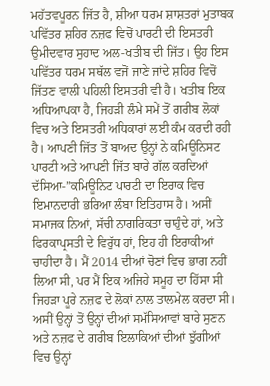ਮਹੱਤਵਪੂਰਨ ਜਿੱਤ ਹੈ, ਸ਼ੀਆ ਧਰਮ ਸ਼ਾਸ਼ਤਰਾਂ ਮੁਤਾਬਕ ਪਵਿੱਤਰ ਸ਼ਹਿਰ ਨਜ਼ਫ ਵਿਚੋਂ ਪਾਰਟੀ ਦੀ ਇਸਤਰੀ ਉਮੀਦਵਾਰ ਸੁਹਾਦ ਅਲ-ਖਤੀਬ ਦੀ ਜਿੱਤ। ਉਹ ਇਸ ਪਵਿੱਤਰ ਧਰਮ ਸਥੱਲ ਵਜੋਂ ਜਾਣੇ ਜਾਂਦੇ ਸ਼ਹਿਰ ਵਿਚੋਂ ਜਿੱਤਣ ਵਾਲੀ ਪਹਿਲੀ ਇਸਤਰੀ ਵੀ ਹੈ। ਖਤੀਬ ਇਕ ਅਧਿਆਪਕਾ ਹੈ, ਜਿਹੜੀ ਲੰਮੇ ਸਮੇਂ ਤੋਂ ਗਰੀਬ ਲੋਕਾਂ ਵਿਚ ਅਤੇ ਇਸਤਰੀ ਅਧਿਕਾਰਾਂ ਲਈ ਕੰਮ ਕਰਦੀ ਰਹੀ ਹੈ। ਆਪਣੀ ਜਿੱਤ ਤੋਂ ਬਾਅਦ ਉਨ੍ਹਾਂ ਨੇ ਕਮਿਊਨਿਸਟ ਪਾਰਟੀ ਅਤੇ ਆਪਣੀ ਜਿੱਤ ਬਾਰੇ ਗੱਲ ਕਰਦਿਆਂ ਦੱਸਿਆ-”ਕਮਿਊਨਿਟ ਪਾਰਟੀ ਦਾ ਇਰਾਕ ਵਿਚ ਇਮਾਨਦਾਰੀ ਭਰਿਆ ਲੰਬਾ ਇਤਿਹਾਸ ਹੈ। ਅਸੀਂ ਸਮਾਜਕ ਨਿਆਂ, ਸੱਚੀ ਨਾਗਰਿਕਤਾ ਚਾਹੁੰਦੇ ਹਾਂ, ਅਤੇ ਫਿਰਕਾਪ੍ਰਸਤੀ ਦੇ ਵਿਰੁੱਧ ਹਾਂ, ਇਹ ਹੀ ਇਰਾਕੀਆਂ ਚਾਹੀਦਾ ਹੈ। ਮੈਂ 2014 ਦੀਆਂ ਚੋਣਾਂ ਵਿਚ ਭਾਗ ਨਹੀਂ ਲਿਆ ਸੀ, ਪਰ ਮੈਂ ਇਕ ਅਜਿਹੇ ਸਮੂਹ ਦਾ ਹਿੱਸਾ ਸੀ ਜਿਹੜਾ ਪੂਰੇ ਨਜ਼ਫ ਦੇ ਲੋਕਾਂ ਨਾਲ ਤਾਲਮੇਲ ਕਰਦਾ ਸੀ। ਅਸੀਂ ਉਨ੍ਹਾਂ ਤੋਂ ਉਨ੍ਹਾਂ ਦੀਆਂ ਸਮੱਸਿਆਵਾਂ ਬਾਰੇ ਸੁਣਨ ਅਤੇ ਨਜ਼ਫ ਦੇ ਗਰੀਬ ਇਲਾਕਿਆਂ ਦੀਆਂ ਝੁੱਗੀਆਂ ਵਿਚ ਉਨ੍ਹਾਂ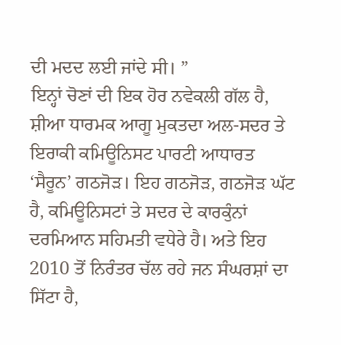ਦੀ ਮਦਦ ਲਈ ਜਾਂਦੇ ਸੀ। ”
ਇਨ੍ਹਾਂ ਚੋਣਾਂ ਦੀ ਇਕ ਹੋਰ ਨਵੇਕਲੀ ਗੱਲ ਹੈ, ਸ਼ੀਆ ਧਾਰਮਕ ਆਗੂ ਮੁਕਤਦਾ ਅਲ-ਸਦਰ ਤੇ ਇਰਾਕੀ ਕਮਿਊਨਿਸਟ ਪਾਰਟੀ ਆਧਾਰਤ ‘ਸੈਰੂਨ’ ਗਠਜੋੜ। ਇਹ ਗਠਜੋੜ, ਗਠਜੋੜ ਘੱਟ ਹੈ, ਕਮਿਊਨਿਸਟਾਂ ਤੇ ਸਦਰ ਦੇ ਕਾਰਕੁੰਨਾਂ ਦਰਮਿਆਨ ਸਹਿਮਤੀ ਵਧੇਰੇ ਹੈ। ਅਤੇ ਇਹ 2010 ਤੋਂ ਨਿਰੰਤਰ ਚੱਲ ਰਹੇ ਜਨ ਸੰਘਰਸ਼ਾਂ ਦਾ ਸਿੱਟਾ ਹੈ,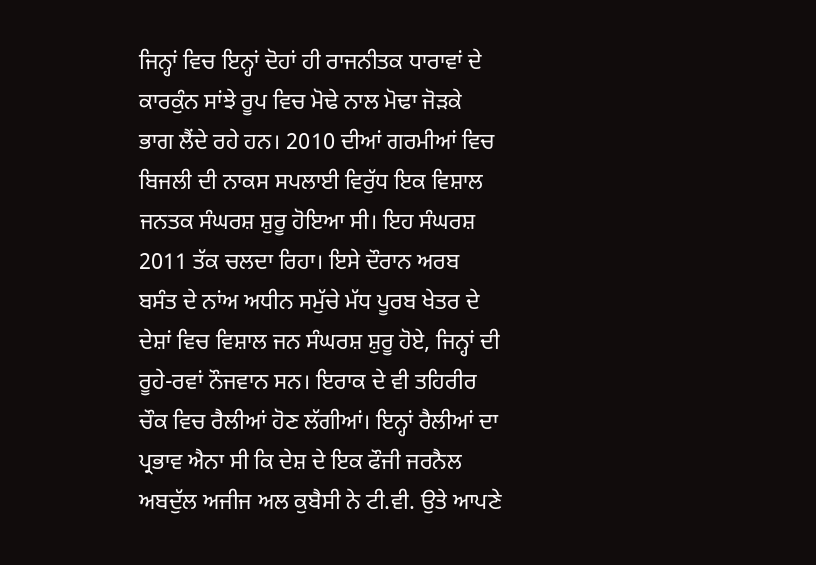ਜਿਨ੍ਹਾਂ ਵਿਚ ਇਨ੍ਹਾਂ ਦੋਹਾਂ ਹੀ ਰਾਜਨੀਤਕ ਧਾਰਾਵਾਂ ਦੇ ਕਾਰਕੁੰਨ ਸਾਂਝੇ ਰੂਪ ਵਿਚ ਮੋਢੇ ਨਾਲ ਮੋਢਾ ਜੋੜਕੇ ਭਾਗ ਲੈਂਦੇ ਰਹੇ ਹਨ। 2010 ਦੀਆਂ ਗਰਮੀਆਂ ਵਿਚ ਬਿਜਲੀ ਦੀ ਨਾਕਸ ਸਪਲਾਈ ਵਿਰੁੱਧ ਇਕ ਵਿਸ਼ਾਲ ਜਨਤਕ ਸੰਘਰਸ਼ ਸ਼ੁਰੂ ਹੋਇਆ ਸੀ। ਇਹ ਸੰਘਰਸ਼ 2011 ਤੱਕ ਚਲਦਾ ਰਿਹਾ। ਇਸੇ ਦੌਰਾਨ ਅਰਬ ਬਸੰਤ ਦੇ ਨਾਂਅ ਅਧੀਨ ਸਮੁੱਚੇ ਮੱਧ ਪੂਰਬ ਖੇਤਰ ਦੇ ਦੇਸ਼ਾਂ ਵਿਚ ਵਿਸ਼ਾਲ ਜਨ ਸੰਘਰਸ਼ ਸ਼ੁਰੂ ਹੋਏ, ਜਿਨ੍ਹਾਂ ਦੀ ਰੂਹੇ-ਰਵਾਂ ਨੌਜਵਾਨ ਸਨ। ਇਰਾਕ ਦੇ ਵੀ ਤਹਿਰੀਰ ਚੌਕ ਵਿਚ ਰੈਲੀਆਂ ਹੋਣ ਲੱਗੀਆਂ। ਇਨ੍ਹਾਂ ਰੈਲੀਆਂ ਦਾ ਪ੍ਰਭਾਵ ਐਨਾ ਸੀ ਕਿ ਦੇਸ਼ ਦੇ ਇਕ ਫੌਜੀ ਜਰਨੈਲ ਅਬਦੁੱਲ ਅਜੀਜ ਅਲ ਕੁਬੈਸੀ ਨੇ ਟੀ.ਵੀ. ਉਤੇ ਆਪਣੇ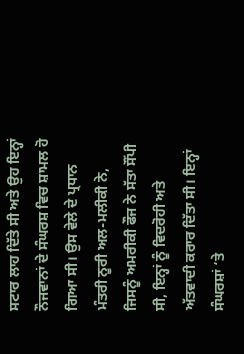ਸਟਾਰ ਲਾਹ ਦਿੱਤੇ ਸੀ ਅਤੇ ਉਹ ਇਨ੍ਹਾਂ ਨੌਜਵਾਨਾਂ ਦੇ ਸੰਘਰਸ਼ ਵਿਚ ਸ਼ਾਮਲ ਹੋ ਗਿਆ ਸੀ। ਉਸ ਵੇਲੇ ਦੇ ਪ੍ਰਧਾਨ ਮੰਤਰੀ ਨੂਰੀ ਅਲ-ਮਲੀਕੀ ਨੇ, ਜਿਸਨੂੰ ਅਮਰੀਕੀ ਫੌਜ ਨੇ ਸੱਤਾ ਸੌਂਪੀ ਸੀ, ਇਨ੍ਹਾਂ ਨੂੰ ਵਿਦਰੋਹੀ ਅਤੇ ਅੱਤਵਾਦੀ ਕਰਾਰ ਦਿੱਤਾ ਸੀ। ਇਨ੍ਹਾਂ ਸੰਘਰਸ਼ਾਂ ‘ਤੇ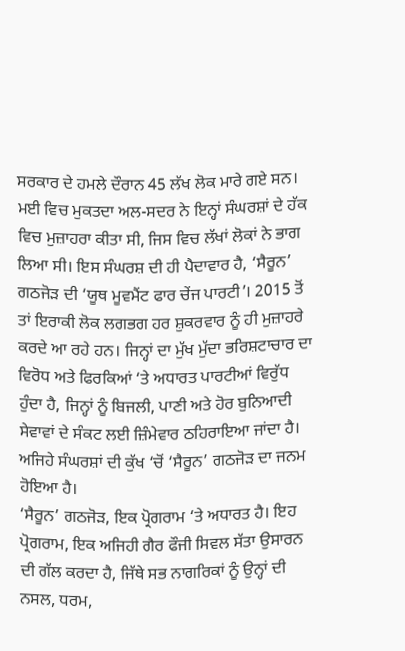ਸਰਕਾਰ ਦੇ ਹਮਲੇ ਦੌਰਾਨ 45 ਲੱਖ ਲੋਕ ਮਾਰੇ ਗਏ ਸਨ। ਮਈ ਵਿਚ ਮੁਕਤਦਾ ਅਲ-ਸਦਰ ਨੇ ਇਨ੍ਹਾਂ ਸੰਘਰਸ਼ਾਂ ਦੇ ਹੱਕ ਵਿਚ ਮੁਜ਼ਾਹਰਾ ਕੀਤਾ ਸੀ, ਜਿਸ ਵਿਚ ਲੱਖਾਂ ਲੋਕਾਂ ਨੇ ਭਾਗ ਲਿਆ ਸੀ। ਇਸ ਸੰਘਰਸ਼ ਦੀ ਹੀ ਪੈਦਾਵਾਰ ਹੈ, ‘ਸੈਰੂਨ’ ਗਠਜੋੜ ਦੀ ‘ਯੂਥ ਮੂਵਮੈਂਟ ਫਾਰ ਚੇਂਜ ਪਾਰਟੀ’। 2015 ਤੋਂ ਤਾਂ ਇਰਾਕੀ ਲੋਕ ਲਗਭਗ ਹਰ ਸ਼ੁਕਰਵਾਰ ਨੂੰ ਹੀ ਮੁਜ਼ਾਹਰੇ ਕਰਦੇ ਆ ਰਹੇ ਹਨ। ਜਿਨ੍ਹਾਂ ਦਾ ਮੁੱਖ ਮੁੱਦਾ ਭਰਿਸ਼ਟਾਚਾਰ ਦਾ ਵਿਰੋਧ ਅਤੇ ਫਿਰਕਿਆਂ ‘ਤੇ ਅਧਾਰਤ ਪਾਰਟੀਆਂ ਵਿਰੁੱਧ ਹੁੰਦਾ ਹੈ, ਜਿਨ੍ਹਾਂ ਨੂੰ ਬਿਜਲੀ, ਪਾਣੀ ਅਤੇ ਹੋਰ ਬੁਨਿਆਦੀ ਸੇਵਾਵਾਂ ਦੇ ਸੰਕਟ ਲਈ ਜ਼ਿੰਮੇਵਾਰ ਠਹਿਰਾਇਆ ਜਾਂਦਾ ਹੈ। ਅਜਿਹੇ ਸੰਘਰਸ਼ਾਂ ਦੀ ਕੁੱਖ ‘ਚੋਂ ‘ਸੈਰੂਨ’ ਗਠਜੋੜ ਦਾ ਜਨਮ ਹੋਇਆ ਹੈ।
‘ਸੈਰੂਨ’ ਗਠਜੋੜ, ਇਕ ਪ੍ਰੋਗਰਾਮ ‘ਤੇ ਅਧਾਰਤ ਹੈ। ਇਹ ਪ੍ਰੋਗਰਾਮ, ਇਕ ਅਜਿਹੀ ਗੈਰ ਫੌਜੀ ਸਿਵਲ ਸੱਤਾ ਉਸਾਰਨ ਦੀ ਗੱਲ ਕਰਦਾ ਹੈ, ਜਿੱਥੇ ਸਭ ਨਾਗਰਿਕਾਂ ਨੂੰ ਉਨ੍ਹਾਂ ਦੀ ਨਸਲ, ਧਰਮ,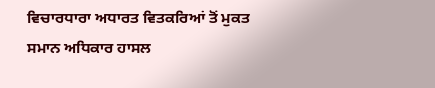ਵਿਚਾਰਧਾਰਾ ਅਧਾਰਤ ਵਿਤਕਰਿਆਂ ਤੋਂ ਮੁਕਤ ਸਮਾਨ ਅਧਿਕਾਰ ਹਾਸਲ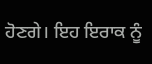ਹੋਣਗੇ। ਇਹ ਇਰਾਕ ਨੂੰ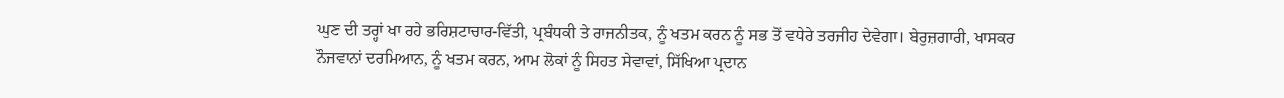ਘੁਣ ਦੀ ਤਰ੍ਹਾਂ ਖਾ ਰਹੇ ਭਰਿਸ਼ਟਾਚਾਰ-ਵਿੱਤੀ, ਪ੍ਰਬੰਧਕੀ ਤੇ ਰਾਜਨੀਤਕ, ਨੂੰ ਖਤਮ ਕਰਨ ਨੂੰ ਸਭ ਤੋਂ ਵਧੇਰੇ ਤਰਜੀਹ ਦੇਵੇਗਾ। ਬੇਰੁਜ਼ਗਾਰੀ, ਖਾਸਕਰ ਨੌਜਵਾਨਾਂ ਦਰਮਿਆਨ, ਨੂੰ ਖਤਮ ਕਰਨ, ਆਮ ਲੋਕਾਂ ਨੂੰ ਸਿਹਤ ਸੇਵਾਵਾਂ, ਸਿੱਖਿਆ ਪ੍ਰਦਾਨ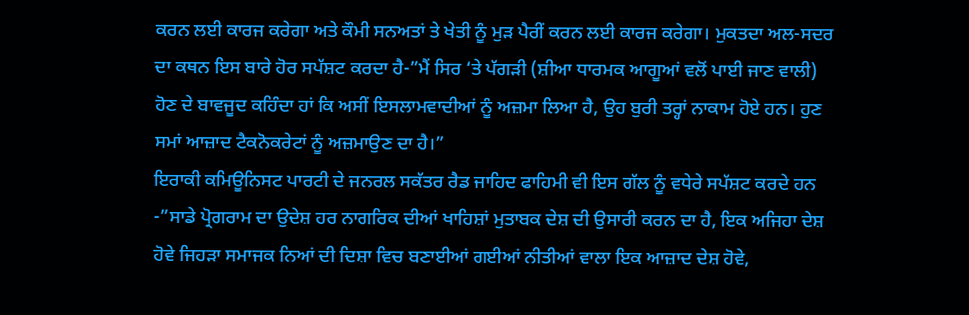ਕਰਨ ਲਈ ਕਾਰਜ ਕਰੇਗਾ ਅਤੇ ਕੌਮੀ ਸਨਅਤਾਂ ਤੇ ਖੇਤੀ ਨੂੰ ਮੁੜ ਪੈਰੀਂ ਕਰਨ ਲਈ ਕਾਰਜ ਕਰੇਗਾ। ਮੁਕਤਦਾ ਅਲ-ਸਦਰ ਦਾ ਕਥਨ ਇਸ ਬਾਰੇ ਹੋਰ ਸਪੱਸ਼ਟ ਕਰਦਾ ਹੈ-”ਮੈਂ ਸਿਰ ‘ਤੇ ਪੱਗੜੀ (ਸ਼ੀਆ ਧਾਰਮਕ ਆਗੂਆਂ ਵਲੋਂ ਪਾਈ ਜਾਣ ਵਾਲੀ) ਹੋਣ ਦੇ ਬਾਵਜੂਦ ਕਹਿੰਦਾ ਹਾਂ ਕਿ ਅਸੀਂ ਇਸਲਾਮਵਾਦੀਆਂ ਨੂੰ ਅਜ਼ਮਾ ਲਿਆ ਹੈ, ਉਹ ਬੁਰੀ ਤਰ੍ਹਾਂ ਨਾਕਾਮ ਹੋਏ ਹਨ। ਹੁਣ ਸਮਾਂ ਆਜ਼ਾਦ ਟੈਕਨੋਕਰੇਟਾਂ ਨੂੰ ਅਜ਼ਮਾਉਣ ਦਾ ਹੈ।”
ਇਰਾਕੀ ਕਮਿਊਨਿਸਟ ਪਾਰਟੀ ਦੇ ਜਨਰਲ ਸਕੱਤਰ ਰੈਡ ਜਾਹਿਦ ਫਾਹਿਮੀ ਵੀ ਇਸ ਗੱਲ ਨੂੰ ਵਧੇਰੇ ਸਪੱਸ਼ਟ ਕਰਦੇ ਹਨ -”ਸਾਡੇ ਪ੍ਰੋਗਰਾਮ ਦਾ ਉਦੇਸ਼ ਹਰ ਨਾਗਰਿਕ ਦੀਆਂ ਖਾਹਿਸ਼ਾਂ ਮੁਤਾਬਕ ਦੇਸ਼ ਦੀ ਉਸਾਰੀ ਕਰਨ ਦਾ ਹੈ, ਇਕ ਅਜਿਹਾ ਦੇਸ਼ ਹੋਵੇ ਜਿਹੜਾ ਸਮਾਜਕ ਨਿਆਂ ਦੀ ਦਿਸ਼ਾ ਵਿਚ ਬਣਾਈਆਂ ਗਈਆਂ ਨੀਤੀਆਂ ਵਾਲਾ ਇਕ ਆਜ਼ਾਦ ਦੇਸ਼ ਹੋਵੇ,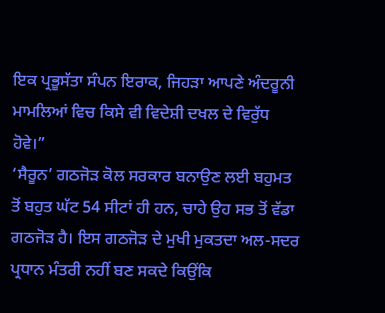ਇਕ ਪ੍ਰਭੂਸੱਤਾ ਸੰਪਨ ਇਰਾਕ, ਜਿਹੜਾ ਆਪਣੇ ਅੰਦਰੂਨੀ ਮਾਮਲਿਆਂ ਵਿਚ ਕਿਸੇ ਵੀ ਵਿਦੇਸ਼ੀ ਦਖਲ ਦੇ ਵਿਰੁੱਧ ਹੋਵੇ।”
‘ਸੈਰੂਨ’ ਗਠਜੋੜ ਕੋਲ ਸਰਕਾਰ ਬਨਾਉਣ ਲਈ ਬਹੁਮਤ ਤੋਂ ਬਹੁਤ ਘੱਟ 54 ਸੀਟਾਂ ਹੀ ਹਨ, ਚਾਹੇ ਉਹ ਸਭ ਤੋਂ ਵੱਡਾ ਗਠਜੋੜ ਹੈ। ਇਸ ਗਠਜੋੜ ਦੇ ਮੁਖੀ ਮੁਕਤਦਾ ਅਲ-ਸਦਰ ਪ੍ਰਧਾਨ ਮੰਤਰੀ ਨਹੀਂ ਬਣ ਸਕਦੇ ਕਿਉਂਕਿ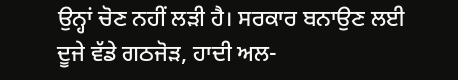ਉਨ੍ਹਾਂ ਚੋਣ ਨਹੀਂ ਲੜੀ ਹੈ। ਸਰਕਾਰ ਬਨਾਉਣ ਲਈ ਦੂਜੇ ਵੱਡੇ ਗਠਜੋੜ, ਹਾਦੀ ਅਲ-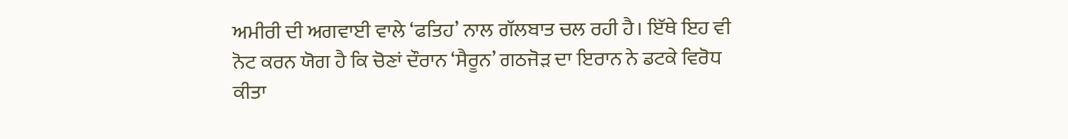ਅਮੀਰੀ ਦੀ ਅਗਵਾਈ ਵਾਲੇ ‘ਫਤਿਹ’ ਨਾਲ ਗੱਲਬਾਤ ਚਲ ਰਹੀ ਹੈ। ਇੱਥੇ ਇਹ ਵੀ ਨੋਟ ਕਰਨ ਯੋਗ ਹੈ ਕਿ ਚੋਣਾਂ ਦੌਰਾਨ ‘ਸੈਰੂਨ’ ਗਠਜੋੜ ਦਾ ਇਰਾਨ ਨੇ ਡਟਕੇ ਵਿਰੋਧ ਕੀਤਾ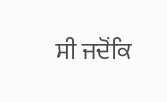ਸੀ ਜਦੋਂਕਿ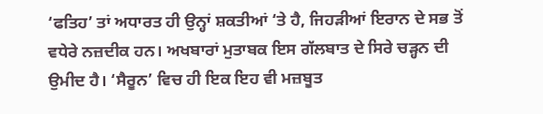‘ਫਤਿਹ’ ਤਾਂ ਅਧਾਰਤ ਹੀ ਉਨ੍ਹਾਂ ਸ਼ਕਤੀਆਂ ‘ਤੇ ਹੈ, ਜਿਹੜੀਆਂ ਇਰਾਨ ਦੇ ਸਭ ਤੋਂ ਵਧੇਰੇ ਨਜ਼ਦੀਕ ਹਨ। ਅਖਬਾਰਾਂ ਮੁਤਾਬਕ ਇਸ ਗੱਲਬਾਤ ਦੇ ਸਿਰੇ ਚੜ੍ਹਨ ਦੀ ਉਮੀਦ ਹੈ। ‘ਸੈਰੂਨ’ ਵਿਚ ਹੀ ਇਕ ਇਹ ਵੀ ਮਜ਼ਬੂਤ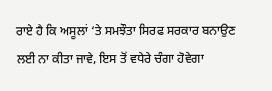ਰਾਏ ਹੈ ਕਿ ਅਸੂਲਾਂ ‘ਤੇ ਸਮਝੌਤਾ ਸਿਰਫ ਸਰਕਾਰ ਬਨਾਉਣ ਲਈ ਨਾ ਕੀਤਾ ਜਾਵੇ, ਇਸ ਤੋਂ ਵਧੇਰੇ ਚੰਗਾ ਹੋਵੇਗਾ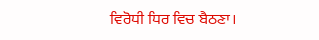ਵਿਰੋਧੀ ਧਿਰ ਵਿਚ ਬੈਠਣਾ।